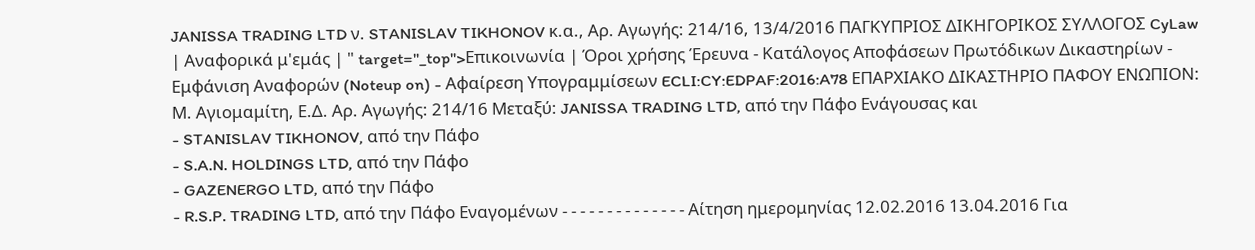JANISSA TRADING LTD ν. STANISLAV TIKHONOV κ.α., Αρ. Αγωγής: 214/16, 13/4/2016 ΠΑΓΚΥΠΡΙΟΣ ΔΙΚΗΓΟΡΙΚΟΣ ΣΥΛΛΟΓΟΣ CyLaw | Αναφορικά μ'εμάς | " target="_top">Επικοινωνία | Όροι χρήσης Έρευνα - Κατάλογος Αποφάσεων Πρωτόδικων Δικαστηρίων - Εμφάνιση Αναφορών (Noteup on) - Αφαίρεση Υπογραμμίσεων ECLI:CY:EDPAF:2016:A78 ΕΠΑΡΧΙΑΚΟ ΔΙΚΑΣΤΗΡΙΟ ΠΑΦΟΥ ΕΝΩΠΙΟΝ: Μ. Αγιομαμίτη, Ε.Δ. Αρ. Αγωγής: 214/16 Μεταξύ: JANISSA TRADING LTD, από την Πάφο Ενάγουσας και
- STANISLAV TIKHONOV, από την Πάφο
- S.A.N. HOLDINGS LTD, από την Πάφο
- GAZENERGO LTD, από την Πάφο
- R.S.P. TRADING LTD, από την Πάφο Εναγομένων - - - - - - - - - - - - - - Αίτηση ημερομηνίας 12.02.2016 13.04.2016 Για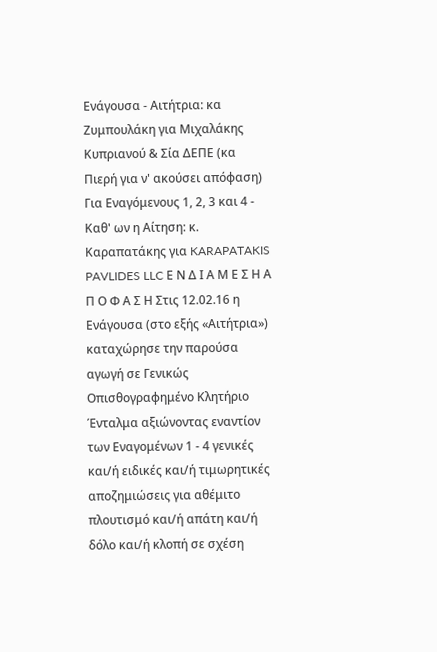Ενάγουσα - Αιτήτρια: κα Ζυμπουλάκη για Μιχαλάκης Κυπριανού & Σία ΔΕΠΕ (κα Πιερή για ν' ακούσει απόφαση) Για Εναγόμενους 1, 2, 3 και 4 - Καθ' ων η Αίτηση: κ. Καραπατάκης για KARAPATAKIS PAVLIDES LLC Ε Ν Δ Ι Α Μ Ε Σ Η Α Π Ο Φ Α Σ Η Στις 12.02.16 η Ενάγουσα (στο εξής «Αιτήτρια») καταχώρησε την παρούσα αγωγή σε Γενικώς Οπισθογραφημένο Κλητήριο Ένταλμα αξιώνοντας εναντίον των Εναγομένων 1 - 4 γενικές και/ή ειδικές και/ή τιμωρητικές αποζημιώσεις για αθέμιτο πλουτισμό και/ή απάτη και/ή δόλο και/ή κλοπή σε σχέση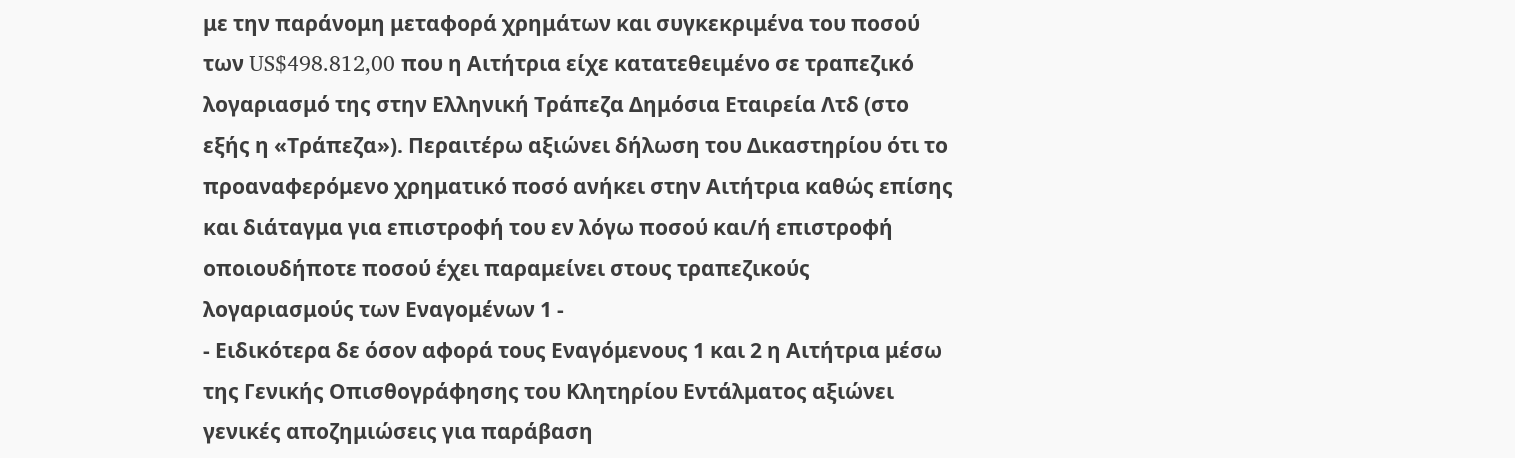με την παράνομη μεταφορά χρημάτων και συγκεκριμένα του ποσού των US$498.812,00 που η Αιτήτρια είχε κατατεθειμένο σε τραπεζικό λογαριασμό της στην Ελληνική Τράπεζα Δημόσια Εταιρεία Λτδ (στο εξής η «Τράπεζα»). Περαιτέρω αξιώνει δήλωση του Δικαστηρίου ότι το προαναφερόμενο χρηματικό ποσό ανήκει στην Αιτήτρια καθώς επίσης και διάταγμα για επιστροφή του εν λόγω ποσού και/ή επιστροφή οποιουδήποτε ποσού έχει παραμείνει στους τραπεζικούς λογαριασμούς των Εναγομένων 1 -
- Ειδικότερα δε όσον αφορά τους Εναγόμενους 1 και 2 η Αιτήτρια μέσω της Γενικής Οπισθογράφησης του Κλητηρίου Εντάλματος αξιώνει γενικές αποζημιώσεις για παράβαση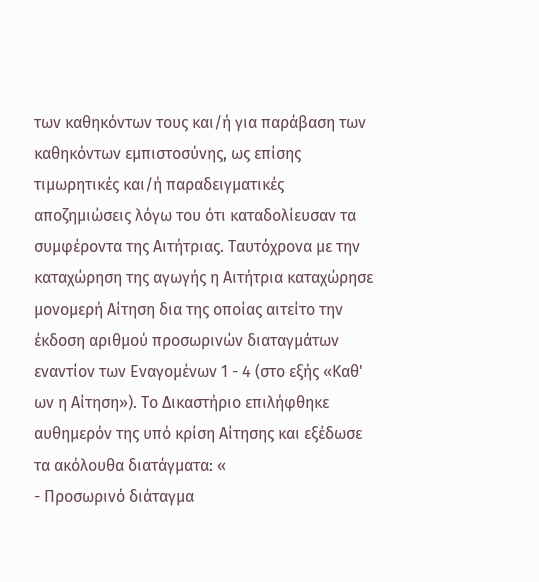των καθηκόντων τους και/ή για παράβαση των καθηκόντων εμπιστοσύνης, ως επίσης τιμωρητικές και/ή παραδειγματικές αποζημιώσεις λόγω του ότι καταδολίευσαν τα συμφέροντα της Αιτήτριας. Ταυτόχρονα με την καταχώρηση της αγωγής η Αιτήτρια καταχώρησε μονομερή Αίτηση δια της οποίας αιτείτο την έκδοση αριθμού προσωρινών διαταγμάτων εναντίον των Εναγομένων 1 - 4 (στο εξής «Καθ' ων η Αίτηση»). Το Δικαστήριο επιλήφθηκε αυθημερόν της υπό κρίση Αίτησης και εξέδωσε τα ακόλουθα διατάγματα: «
- Προσωρινό διάταγμα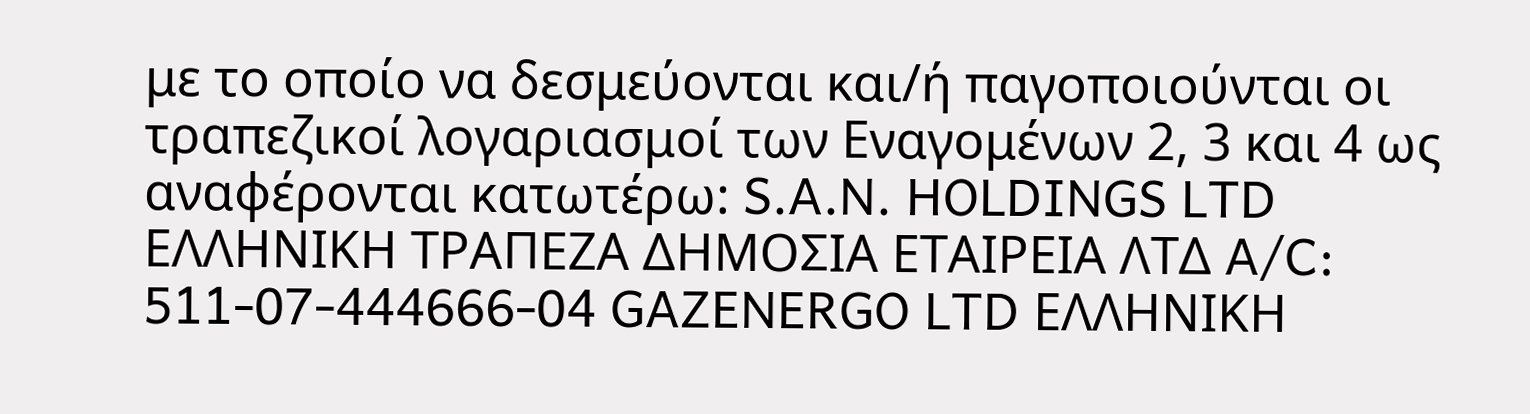με το οποίο να δεσμεύονται και/ή παγοποιούνται οι τραπεζικοί λογαριασμοί των Εναγομένων 2, 3 και 4 ως αναφέρονται κατωτέρω: S.A.N. HOLDINGS LTD EΛΛΗΝΙΚΗ ΤΡΑΠΕΖΑ ΔΗΜΟΣΙΑ ΕΤΑΙΡΕΙΑ ΛΤΔ A/C: 511-07-444666-04 GAZENERGO LTD ΕΛΛΗΝΙΚΗ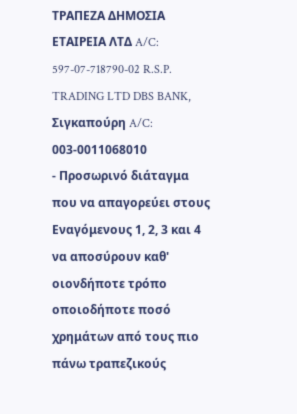ΤΡΑΠΕΖΑ ΔΗΜΟΣΙΑ ΕΤΑΙΡΕΙΑ ΛΤΔ A/C: 597-07-718790-02 R.S.P. TRADING LTD DBS BANK, Σιγκαπούρη A/C: 003-0011068010
- Προσωρινό διάταγμα που να απαγορεύει στους Εναγόμενους 1, 2, 3 και 4 να αποσύρουν καθ' οιονδήποτε τρόπο οποιοδήποτε ποσό χρημάτων από τους πιο πάνω τραπεζικούς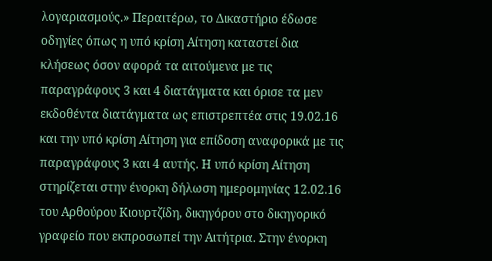λογαριασμούς.» Περαιτέρω, το Δικαστήριο έδωσε οδηγίες όπως η υπό κρίση Αίτηση καταστεί δια κλήσεως όσον αφορά τα αιτούμενα με τις παραγράφους 3 και 4 διατάγματα και όρισε τα μεν εκδοθέντα διατάγματα ως επιστρεπτέα στις 19.02.16 και την υπό κρίση Αίτηση για επίδοση αναφορικά με τις παραγράφους 3 και 4 αυτής. Η υπό κρίση Αίτηση στηρίζεται στην ένορκη δήλωση ημερομηνίας 12.02.16 του Αρθούρου Κιουρτζίδη, δικηγόρου στο δικηγορικό γραφείο που εκπροσωπεί την Αιτήτρια. Στην ένορκη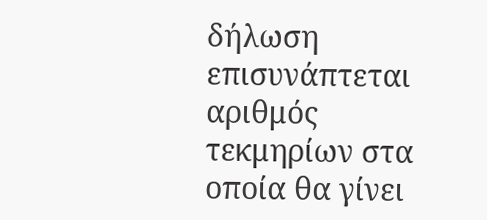δήλωση επισυνάπτεται αριθμός τεκμηρίων στα οποία θα γίνει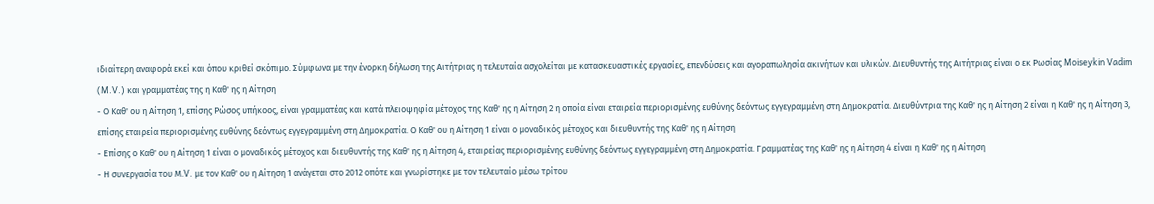ιδιαίτερη αναφορά εκεί και όπου κριθεί σκόπιμο. Σύμφωνα με την ένορκη δήλωση της Αιτήτριας η τελευταία ασχολείται με κατασκευαστικές εργασίες, επενδύσεις και αγοραπωλησία ακινήτων και υλικών. Διευθυντής της Αιτήτριας είναι ο εκ Ρωσίας Moiseykin Vadim (M.V.) και γραμματέας της η Καθ' ης η Αίτηση
- Ο Καθ' ου η Αίτηση 1, επίσης Ρώσος υπήκοος, είναι γραμματέας και κατά πλειοψηφία μέτοχος της Καθ' ης η Αίτηση 2 η οποία είναι εταιρεία περιορισμένης ευθύνης δεόντως εγγεγραμμένη στη Δημοκρατία. Διευθύντρια της Καθ' ης η Αίτηση 2 είναι η Καθ' ης η Αίτηση 3, επίσης εταιρεία περιορισμένης ευθύνης δεόντως εγγεγραμμένη στη Δημοκρατία. Ο Καθ' ου η Αίτηση 1 είναι ο μοναδικός μέτοχος και διευθυντής της Καθ' ης η Αίτηση
- Επίσης ο Καθ' ου η Αίτηση 1 είναι ο μοναδικός μέτοχος και διευθυντής της Καθ' ης η Αίτηση 4, εταιρείας περιορισμένης ευθύνης δεόντως εγγεγραμμένη στη Δημοκρατία. Γραμματέας της Καθ' ης η Αίτηση 4 είναι η Καθ' ης η Αίτηση
- Η συνεργασία του Μ.V. με τον Καθ' ου η Αίτηση 1 ανάγεται στο 2012 οπότε και γνωρίστηκε με τον τελευταίο μέσω τρίτου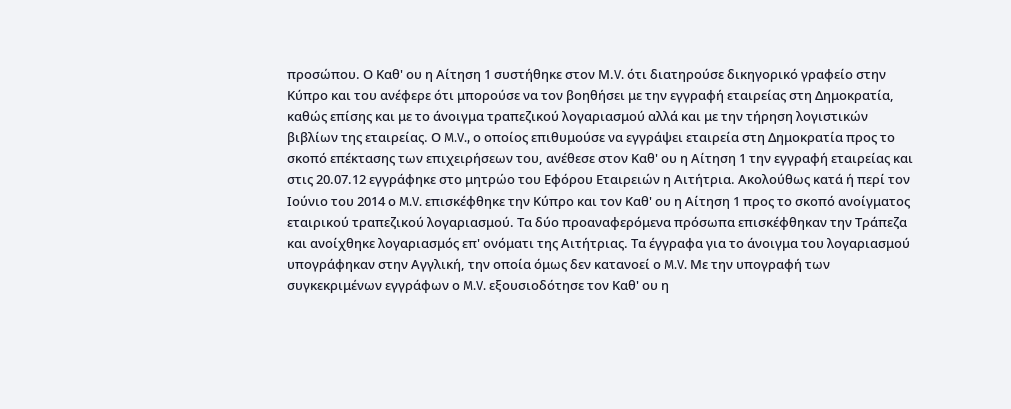προσώπου. Ο Καθ' ου η Αίτηση 1 συστήθηκε στον Μ.V. ότι διατηρούσε δικηγορικό γραφείο στην Κύπρο και του ανέφερε ότι μπορούσε να τον βοηθήσει με την εγγραφή εταιρείας στη Δημοκρατία, καθώς επίσης και με το άνοιγμα τραπεζικού λογαριασμού αλλά και με την τήρηση λογιστικών βιβλίων της εταιρείας. Ο M.V., ο οποίος επιθυμούσε να εγγράψει εταιρεία στη Δημοκρατία προς το σκοπό επέκτασης των επιχειρήσεων του, ανέθεσε στον Καθ' ου η Αίτηση 1 την εγγραφή εταιρείας και στις 20.07.12 εγγράφηκε στο μητρώο του Εφόρου Εταιρειών η Αιτήτρια. Ακολούθως κατά ή περί τον Ιούνιο του 2014 ο M.V. επισκέφθηκε την Κύπρο και τον Καθ' ου η Αίτηση 1 προς το σκοπό ανοίγματος εταιρικού τραπεζικού λογαριασμού. Τα δύο προαναφερόμενα πρόσωπα επισκέφθηκαν την Τράπεζα και ανοίχθηκε λογαριασμός επ' ονόματι της Αιτήτριας. Τα έγγραφα για το άνοιγμα του λογαριασμού υπογράφηκαν στην Αγγλική, την οποία όμως δεν κατανοεί ο M.V. Με την υπογραφή των συγκεκριμένων εγγράφων ο M.V. εξουσιοδότησε τον Καθ' ου η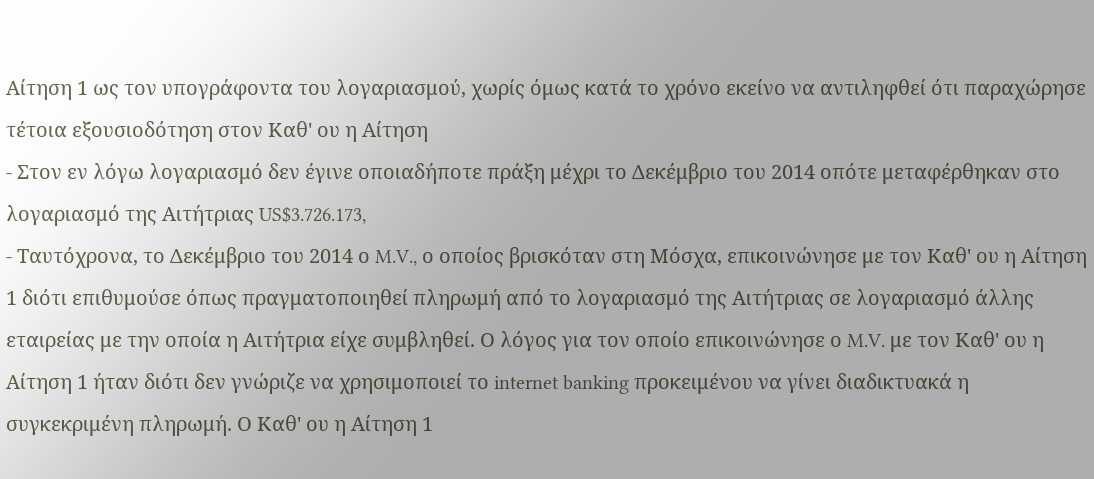Αίτηση 1 ως τον υπογράφοντα του λογαριασμού, χωρίς όμως κατά το χρόνο εκείνο να αντιληφθεί ότι παραχώρησε τέτοια εξουσιοδότηση στον Καθ' ου η Αίτηση
- Στον εν λόγω λογαριασμό δεν έγινε οποιαδήποτε πράξη μέχρι το Δεκέμβριο του 2014 οπότε μεταφέρθηκαν στο λογαριασμό της Αιτήτριας US$3.726.173,
- Ταυτόχρονα, το Δεκέμβριο του 2014 ο M.V., ο οποίος βρισκόταν στη Μόσχα, επικοινώνησε με τον Καθ' ου η Αίτηση 1 διότι επιθυμούσε όπως πραγματοποιηθεί πληρωμή από το λογαριασμό της Αιτήτριας σε λογαριασμό άλλης εταιρείας με την οποία η Αιτήτρια είχε συμβληθεί. Ο λόγος για τον οποίο επικοινώνησε ο M.V. με τον Καθ' ου η Αίτηση 1 ήταν διότι δεν γνώριζε να χρησιμοποιεί το internet banking προκειμένου να γίνει διαδικτυακά η συγκεκριμένη πληρωμή. Ο Καθ' ου η Αίτηση 1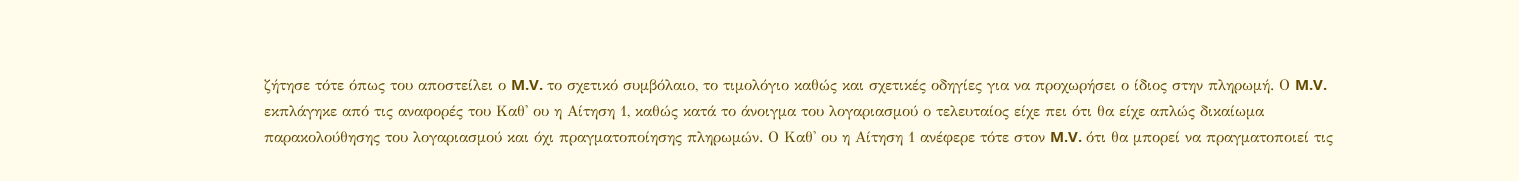ζήτησε τότε όπως του αποστείλει ο M.V. το σχετικό συμβόλαιο, το τιμολόγιο καθώς και σχετικές οδηγίες για να προχωρήσει ο ίδιος στην πληρωμή. Ο M.V. εκπλάγηκε από τις αναφορές του Καθ' ου η Αίτηση 1, καθώς κατά το άνοιγμα του λογαριασμού ο τελευταίος είχε πει ότι θα είχε απλώς δικαίωμα παρακολούθησης του λογαριασμού και όχι πραγματοποίησης πληρωμών. Ο Καθ' ου η Αίτηση 1 ανέφερε τότε στον M.V. ότι θα μπορεί να πραγματοποιεί τις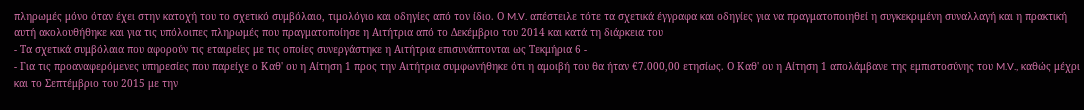πληρωμές μόνο όταν έχει στην κατοχή του το σχετικό συμβόλαιο, τιμολόγιο και οδηγίες από τον ίδιο. Ο M.V. απέστειλε τότε τα σχετικά έγγραφα και οδηγίες για να πραγματοποιηθεί η συγκεκριμένη συναλλαγή και η πρακτική αυτή ακολουθήθηκε και για τις υπόλοιπες πληρωμές που πραγματοποίησε η Αιτήτρια από το Δεκέμβριο του 2014 και κατά τη διάρκεια του
- Τα σχετικά συμβόλαια που αφορούν τις εταιρείες με τις οποίες συνεργάστηκε η Αιτήτρια επισυνάπτονται ως Τεκμήρια 6 -
- Για τις προαναφερόμενες υπηρεσίες που παρείχε ο Καθ' ου η Αίτηση 1 προς την Αιτήτρια συμφωνήθηκε ότι η αμοιβή του θα ήταν €7.000,00 ετησίως. Ο Καθ' ου η Αίτηση 1 απολάμβανε της εμπιστοσύνης του M.V., καθώς μέχρι και το Σεπτέμβριο του 2015 με την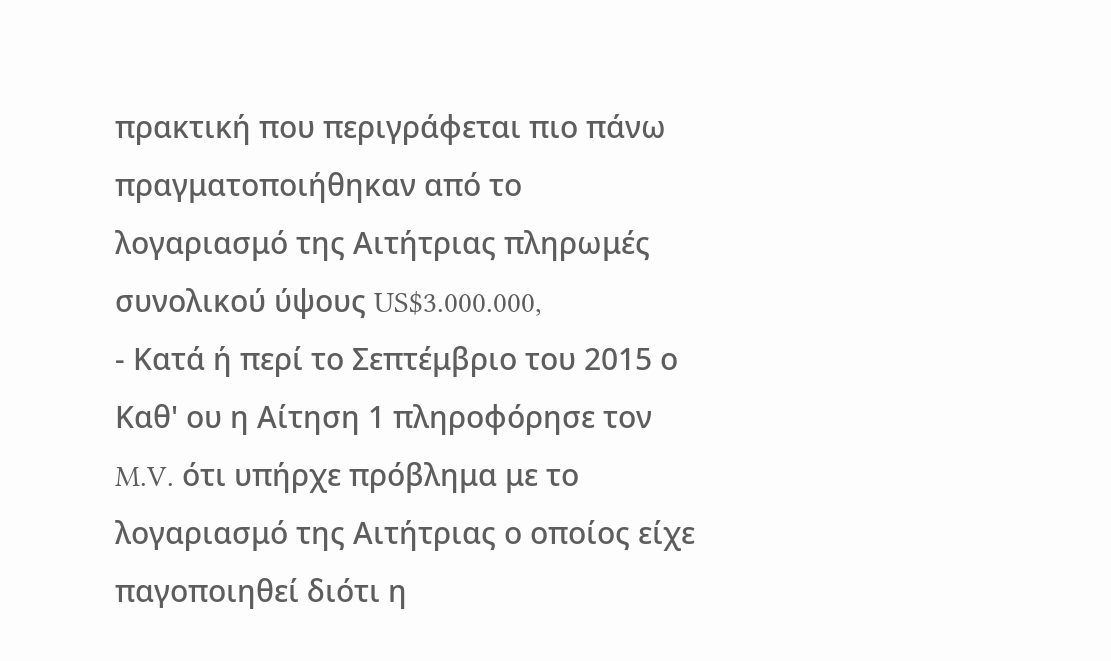πρακτική που περιγράφεται πιο πάνω πραγματοποιήθηκαν από το λογαριασμό της Αιτήτριας πληρωμές συνολικού ύψους US$3.000.000,
- Κατά ή περί το Σεπτέμβριο του 2015 ο Καθ' ου η Αίτηση 1 πληροφόρησε τον M.V. ότι υπήρχε πρόβλημα με το λογαριασμό της Αιτήτριας ο οποίος είχε παγοποιηθεί διότι η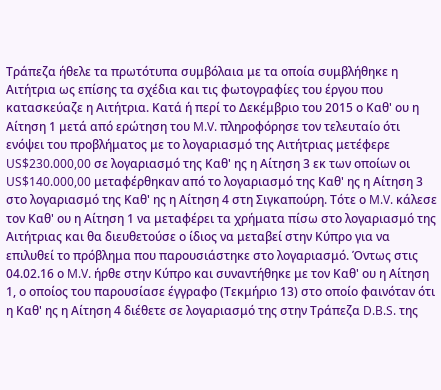Τράπεζα ήθελε τα πρωτότυπα συμβόλαια με τα οποία συμβλήθηκε η Αιτήτρια ως επίσης τα σχέδια και τις φωτογραφίες του έργου που κατασκεύαζε η Αιτήτρια. Κατά ή περί το Δεκέμβριο του 2015 ο Καθ' ου η Αίτηση 1 μετά από ερώτηση του M.V. πληροφόρησε τον τελευταίο ότι ενόψει του προβλήματος με το λογαριασμό της Αιτήτριας μετέφερε US$230.000,00 σε λογαριασμό της Καθ' ης η Αίτηση 3 εκ των οποίων οι US$140.000,00 μεταφέρθηκαν από το λογαριασμό της Καθ' ης η Αίτηση 3 στο λογαριασμό της Καθ' ης η Αίτηση 4 στη Σιγκαπούρη. Τότε ο M.V. κάλεσε τον Καθ' ου η Αίτηση 1 να μεταφέρει τα χρήματα πίσω στο λογαριασμό της Αιτήτριας και θα διευθετούσε ο ίδιος να μεταβεί στην Κύπρο για να επιλυθεί το πρόβλημα που παρουσιάστηκε στο λογαριασμό. Όντως στις 04.02.16 ο M.V. ήρθε στην Κύπρο και συναντήθηκε με τον Καθ' ου η Αίτηση 1, ο οποίος του παρουσίασε έγγραφο (Τεκμήριο 13) στο οποίο φαινόταν ότι η Καθ' ης η Αίτηση 4 διέθετε σε λογαριασμό της στην Τράπεζα D.B.S. της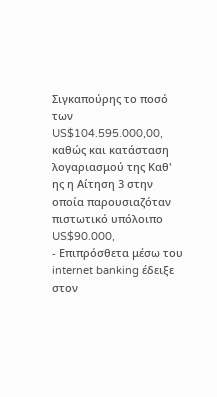Σιγκαπούρης το ποσό των US$104.595.000,00, καθώς και κατάσταση λογαριασμού της Καθ' ης η Αίτηση 3 στην οποία παρουσιαζόταν πιστωτικό υπόλοιπο US$90.000,
- Επιπρόσθετα μέσω του internet banking έδειξε στον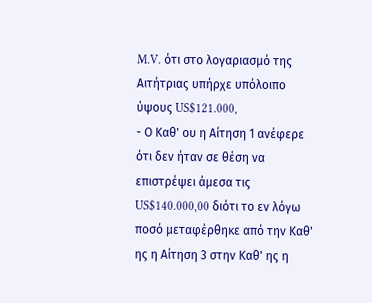M.V. ότι στο λογαριασμό της Αιτήτριας υπήρχε υπόλοιπο ύψους US$121.000,
- Ο Καθ' ου η Αίτηση 1 ανέφερε ότι δεν ήταν σε θέση να επιστρέψει άμεσα τις US$140.000,00 διότι το εν λόγω ποσό μεταφέρθηκε από την Καθ' ης η Αίτηση 3 στην Καθ' ης η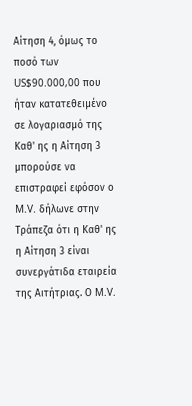Αίτηση 4, όμως το ποσό των US$90.000,00 που ήταν κατατεθειμένο σε λογαριασμό της Καθ' ης η Αίτηση 3 μπορούσε να επιστραφεί εφόσον ο M.V. δήλωνε στην Τράπεζα ότι η Καθ' ης η Αίτηση 3 είναι συνεργάτιδα εταιρεία της Αιτήτριας. Ο M.V.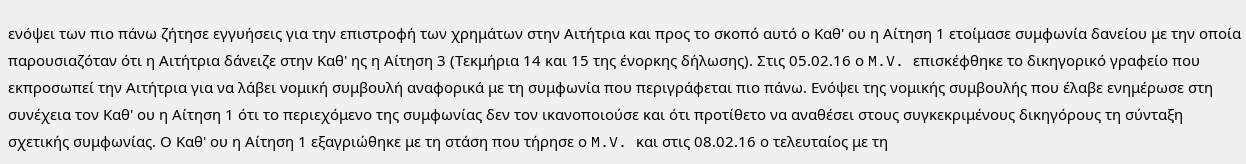ενόψει των πιο πάνω ζήτησε εγγυήσεις για την επιστροφή των χρημάτων στην Αιτήτρια και προς το σκοπό αυτό ο Καθ' ου η Αίτηση 1 ετοίμασε συμφωνία δανείου με την οποία παρουσιαζόταν ότι η Αιτήτρια δάνειζε στην Καθ' ης η Αίτηση 3 (Τεκμήρια 14 και 15 της ένορκης δήλωσης). Στις 05.02.16 ο M.V. επισκέφθηκε το δικηγορικό γραφείο που εκπροσωπεί την Αιτήτρια για να λάβει νομική συμβουλή αναφορικά με τη συμφωνία που περιγράφεται πιο πάνω. Ενόψει της νομικής συμβουλής που έλαβε ενημέρωσε στη συνέχεια τον Καθ' ου η Αίτηση 1 ότι το περιεχόμενο της συμφωνίας δεν τον ικανοποιούσε και ότι προτίθετο να αναθέσει στους συγκεκριμένους δικηγόρους τη σύνταξη σχετικής συμφωνίας. Ο Καθ' ου η Αίτηση 1 εξαγριώθηκε με τη στάση που τήρησε ο M.V. και στις 08.02.16 ο τελευταίος με τη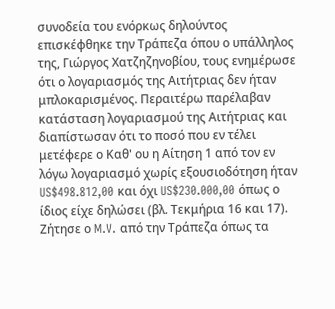συνοδεία του ενόρκως δηλούντος επισκέφθηκε την Τράπεζα όπου ο υπάλληλος της, Γιώργος Χατζηζηνοβίου, τους ενημέρωσε ότι ο λογαριασμός της Αιτήτριας δεν ήταν μπλοκαρισμένος. Περαιτέρω παρέλαβαν κατάσταση λογαριασμού της Αιτήτριας και διαπίστωσαν ότι το ποσό που εν τέλει μετέφερε ο Καθ' ου η Αίτηση 1 από τον εν λόγω λογαριασμό χωρίς εξουσιοδότηση ήταν US$498.812,00 και όχι US$230.000,00 όπως ο ίδιος είχε δηλώσει (βλ. Τεκμήρια 16 και 17). Ζήτησε ο M.V. από την Τράπεζα όπως τα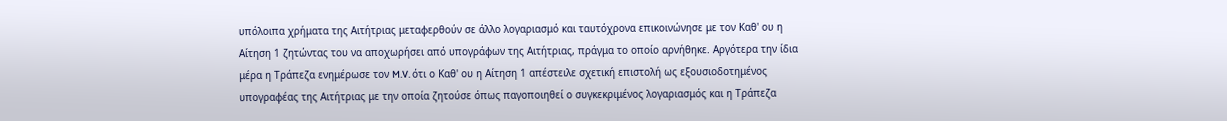υπόλοιπα χρήματα της Αιτήτριας μεταφερθούν σε άλλο λογαριασμό και ταυτόχρονα επικοινώνησε με τον Καθ' ου η Αίτηση 1 ζητώντας του να αποχωρήσει από υπογράφων της Αιτήτριας, πράγμα το οποίο αρνήθηκε. Αργότερα την ίδια μέρα η Τράπεζα ενημέρωσε τον M.V. ότι ο Καθ' ου η Αίτηση 1 απέστειλε σχετική επιστολή ως εξουσιοδοτημένος υπογραφέας της Αιτήτριας με την οποία ζητούσε όπως παγοποιηθεί ο συγκεκριμένος λογαριασμός και η Τράπεζα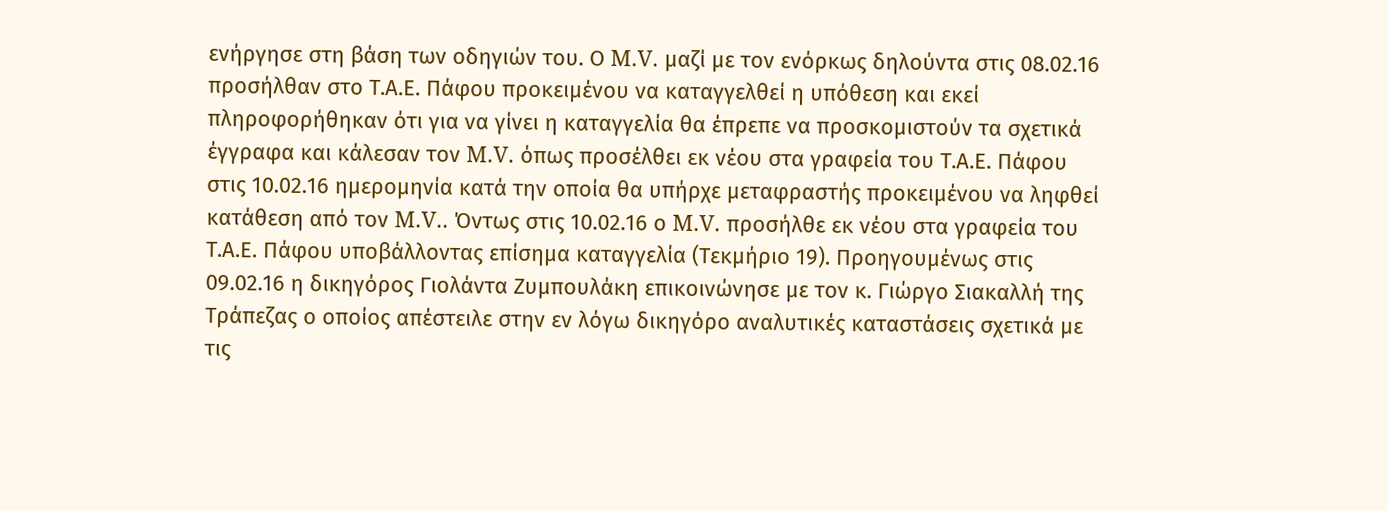ενήργησε στη βάση των οδηγιών του. Ο M.V. μαζί με τον ενόρκως δηλούντα στις 08.02.16 προσήλθαν στο Τ.Α.Ε. Πάφου προκειμένου να καταγγελθεί η υπόθεση και εκεί πληροφορήθηκαν ότι για να γίνει η καταγγελία θα έπρεπε να προσκομιστούν τα σχετικά έγγραφα και κάλεσαν τον M.V. όπως προσέλθει εκ νέου στα γραφεία του Τ.Α.Ε. Πάφου στις 10.02.16 ημερομηνία κατά την οποία θα υπήρχε μεταφραστής προκειμένου να ληφθεί κατάθεση από τον M.V.. Όντως στις 10.02.16 ο M.V. προσήλθε εκ νέου στα γραφεία του Τ.Α.Ε. Πάφου υποβάλλοντας επίσημα καταγγελία (Τεκμήριο 19). Προηγουμένως στις 09.02.16 η δικηγόρος Γιολάντα Ζυμπουλάκη επικοινώνησε με τον κ. Γιώργο Σιακαλλή της Τράπεζας ο οποίος απέστειλε στην εν λόγω δικηγόρο αναλυτικές καταστάσεις σχετικά με τις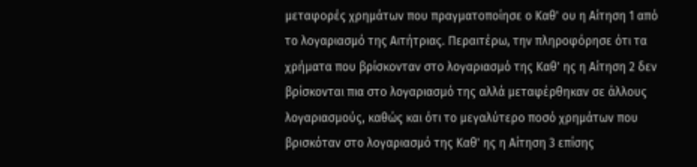μεταφορές χρημάτων που πραγματοποίησε ο Καθ' ου η Αίτηση 1 από το λογαριασμό της Αιτήτριας. Περαιτέρω, την πληροφόρησε ότι τα χρήματα που βρίσκονταν στο λογαριασμό της Καθ' ης η Αίτηση 2 δεν βρίσκονται πια στο λογαριασμό της αλλά μεταφέρθηκαν σε άλλους λογαριασμούς, καθώς και ότι το μεγαλύτερο ποσό χρημάτων που βρισκόταν στο λογαριασμό της Καθ' ης η Αίτηση 3 επίσης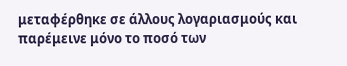μεταφέρθηκε σε άλλους λογαριασμούς και παρέμεινε μόνο το ποσό των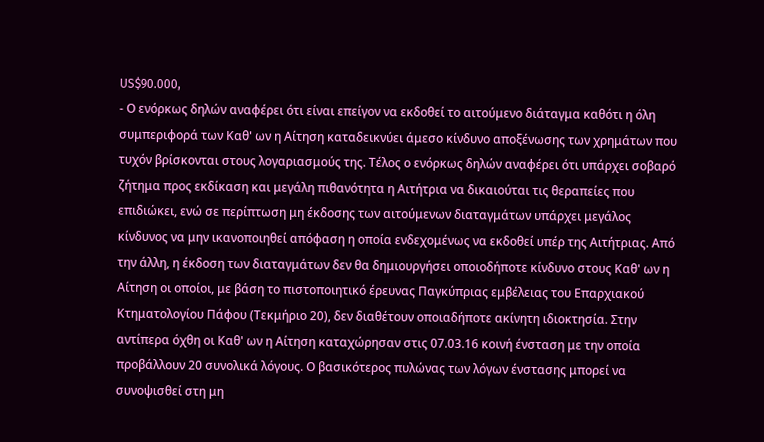US$90.000,
- Ο ενόρκως δηλών αναφέρει ότι είναι επείγον να εκδοθεί το αιτούμενο διάταγμα καθότι η όλη συμπεριφορά των Καθ' ων η Αίτηση καταδεικνύει άμεσο κίνδυνο αποξένωσης των χρημάτων που τυχόν βρίσκονται στους λογαριασμούς της. Τέλος ο ενόρκως δηλών αναφέρει ότι υπάρχει σοβαρό ζήτημα προς εκδίκαση και μεγάλη πιθανότητα η Αιτήτρια να δικαιούται τις θεραπείες που επιδιώκει, ενώ σε περίπτωση μη έκδοσης των αιτούμενων διαταγμάτων υπάρχει μεγάλος κίνδυνος να μην ικανοποιηθεί απόφαση η οποία ενδεχομένως να εκδοθεί υπέρ της Αιτήτριας. Από την άλλη, η έκδοση των διαταγμάτων δεν θα δημιουργήσει οποιοδήποτε κίνδυνο στους Καθ' ων η Αίτηση οι οποίοι, με βάση το πιστοποιητικό έρευνας Παγκύπριας εμβέλειας του Επαρχιακού Κτηματολογίου Πάφου (Τεκμήριο 20), δεν διαθέτουν οποιαδήποτε ακίνητη ιδιοκτησία. Στην αντίπερα όχθη οι Καθ' ων η Αίτηση καταχώρησαν στις 07.03.16 κοινή ένσταση με την οποία προβάλλουν 20 συνολικά λόγους. Ο βασικότερος πυλώνας των λόγων ένστασης μπορεί να συνοψισθεί στη μη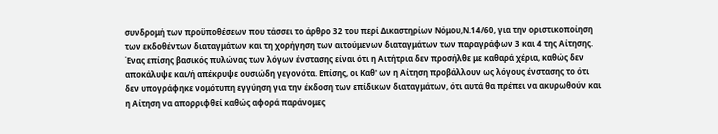συνδρομή των προϋποθέσεων που τάσσει το άρθρο 32 του περί Δικαστηρίων Νόμου,Ν.14/60, για την οριστικοποίηση των εκδοθέντων διαταγμάτων και τη χορήγηση των αιτούμενων διαταγμάτων των παραγράφων 3 και 4 της Αίτησης. Ένας επίσης βασικός πυλώνας των λόγων ένστασης είναι ότι η Αιτήτρια δεν προσήλθε με καθαρά χέρια, καθώς δεν αποκάλυψε και/ή απέκρυψε ουσιώδη γεγονότα. Επίσης, οι Καθ' ων η Αίτηση προβάλλουν ως λόγους ένστασης το ότι δεν υπογράφηκε νομότυπη εγγύηση για την έκδοση των επίδικων διαταγμάτων, ότι αυτά θα πρέπει να ακυρωθούν και η Αίτηση να απορριφθεί καθώς αφορά παράνομες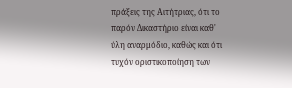πράξεις της Αιτήτριας, ότι το παρόν Δικαστήριο είναι καθ' ύλη αναρμόδιο, καθώς και ότι τυχόν οριστικοποίηση των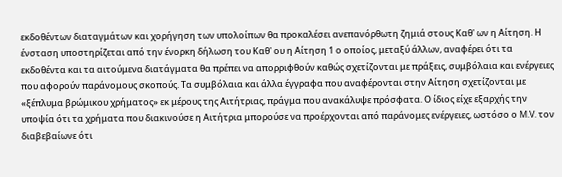εκδοθέντων διαταγμάτων και χορήγηση των υπολοίπων θα προκαλέσει ανεπανόρθωτη ζημιά στους Καθ' ων η Αίτηση. Η ένσταση υποστηρίζεται από την ένορκη δήλωση του Καθ' ου η Αίτηση 1 ο οποίος, μεταξύ άλλων, αναφέρει ότι τα εκδοθέντα και τα αιτούμενα διατάγματα θα πρέπει να απορριφθούν καθώς σχετίζονται με πράξεις, συμβόλαια και ενέργειες που αφορούν παράνομους σκοπούς. Τα συμβόλαια και άλλα έγγραφα που αναφέρονται στην Αίτηση σχετίζονται με «ξέπλυμα βρώμικου χρήματος» εκ μέρους της Αιτήτριας, πράγμα που ανακάλυψε πρόσφατα. Ο ίδιος είχε εξαρχής την υποψία ότι τα χρήματα που διακινούσε η Αιτήτρια μπορούσε να προέρχονται από παράνομες ενέργειες, ωστόσο ο M.V. τον διαβεβαίωνε ότι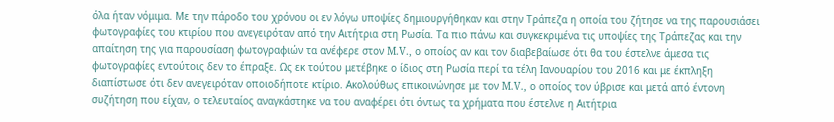όλα ήταν νόμιμα. Με την πάροδο του χρόνου οι εν λόγω υποψίες δημιουργήθηκαν και στην Τράπεζα η οποία του ζήτησε να της παρουσιάσει φωτογραφίες του κτιρίου που ανεγειρόταν από την Αιτήτρια στη Ρωσία. Τα πιο πάνω και συγκεκριμένα τις υποψίες της Τράπεζας και την απαίτηση της για παρουσίαση φωτογραφιών τα ανέφερε στον M.V., ο οποίος αν και τον διαβεβαίωσε ότι θα του έστελνε άμεσα τις φωτογραφίες εντούτοις δεν το έπραξε. Ως εκ τούτου μετέβηκε ο ίδιος στη Ρωσία περί τα τέλη Ιανουαρίου του 2016 και με έκπληξη διαπίστωσε ότι δεν ανεγειρόταν οποιοδήποτε κτίριο. Ακολούθως επικοινώνησε με τον M.V., ο οποίος τον ύβρισε και μετά από έντονη συζήτηση που είχαν, ο τελευταίος αναγκάστηκε να του αναφέρει ότι όντως τα χρήματα που έστελνε η Αιτήτρια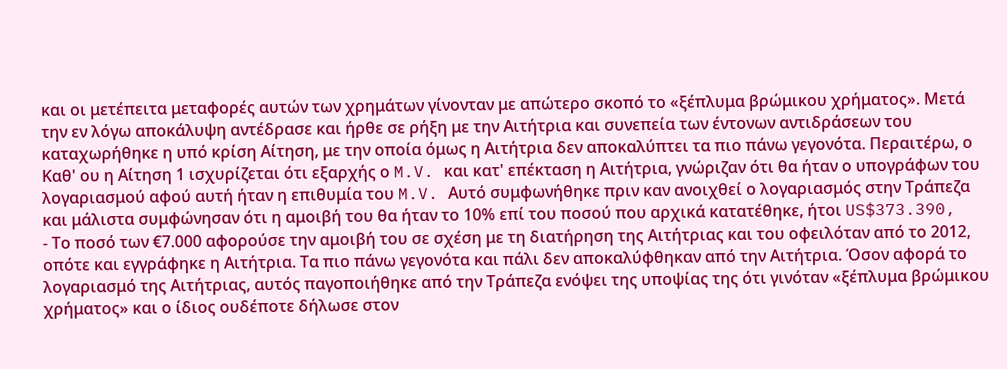και οι μετέπειτα μεταφορές αυτών των χρημάτων γίνονταν με απώτερο σκοπό το «ξέπλυμα βρώμικου χρήματος». Μετά την εν λόγω αποκάλυψη αντέδρασε και ήρθε σε ρήξη με την Αιτήτρια και συνεπεία των έντονων αντιδράσεων του καταχωρήθηκε η υπό κρίση Αίτηση, με την οποία όμως η Αιτήτρια δεν αποκαλύπτει τα πιο πάνω γεγονότα. Περαιτέρω, ο Καθ' ου η Αίτηση 1 ισχυρίζεται ότι εξαρχής ο M.V. και κατ' επέκταση η Αιτήτρια, γνώριζαν ότι θα ήταν ο υπογράφων του λογαριασμού αφού αυτή ήταν η επιθυμία του M.V. Αυτό συμφωνήθηκε πριν καν ανοιχθεί ο λογαριασμός στην Τράπεζα και μάλιστα συμφώνησαν ότι η αμοιβή του θα ήταν το 10% επί του ποσού που αρχικά κατατέθηκε, ήτοι US$373.390,
- Το ποσό των €7.000 αφορούσε την αμοιβή του σε σχέση με τη διατήρηση της Αιτήτριας και του οφειλόταν από το 2012, οπότε και εγγράφηκε η Αιτήτρια. Τα πιο πάνω γεγονότα και πάλι δεν αποκαλύφθηκαν από την Αιτήτρια. Όσον αφορά το λογαριασμό της Αιτήτριας, αυτός παγοποιήθηκε από την Τράπεζα ενόψει της υποψίας της ότι γινόταν «ξέπλυμα βρώμικου χρήματος» και ο ίδιος ουδέποτε δήλωσε στον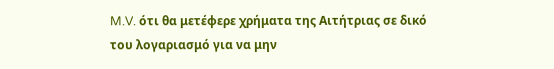M.V. ότι θα μετέφερε χρήματα της Αιτήτριας σε δικό του λογαριασμό για να μην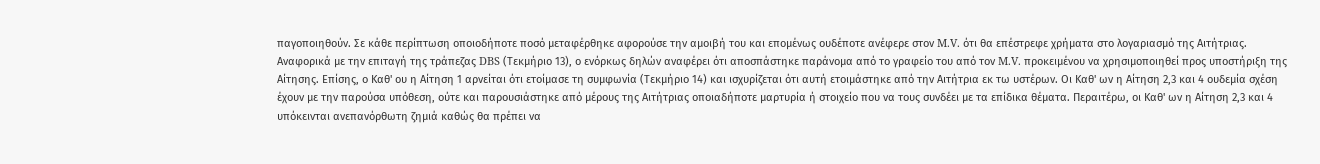παγοποιηθούν. Σε κάθε περίπτωση οποιοδήποτε ποσό μεταφέρθηκε αφορούσε την αμοιβή του και επομένως ουδέποτε ανέφερε στον M.V. ότι θα επέστρεφε χρήματα στο λογαριασμό της Αιτήτριας. Αναφορικά με την επιταγή της τράπεζας DBS (Τεκμήριο 13), ο ενόρκως δηλών αναφέρει ότι αποσπάστηκε παράνομα από το γραφείο του από τον M.V. προκειμένου να χρησιμοποιηθεί προς υποστήριξη της Αίτησης. Επίσης, ο Καθ' ου η Αίτηση 1 αρνείται ότι ετοίμασε τη συμφωνία (Τεκμήριο 14) και ισχυρίζεται ότι αυτή ετοιμάστηκε από την Αιτήτρια εκ τω υστέρων. Οι Καθ' ων η Αίτηση 2,3 και 4 ουδεμία σχέση έχουν με την παρούσα υπόθεση, ούτε και παρουσιάστηκε από μέρους της Αιτήτριας οποιαδήποτε μαρτυρία ή στοιχείο που να τους συνδέει με τα επίδικα θέματα. Περαιτέρω, οι Καθ' ων η Αίτηση 2,3 και 4 υπόκεινται ανεπανόρθωτη ζημιά καθώς θα πρέπει να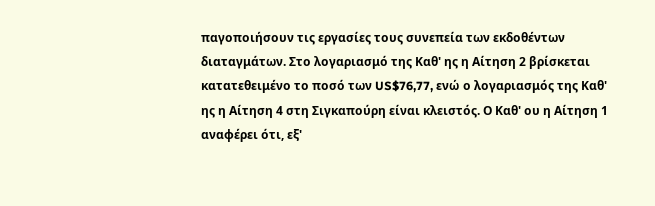παγοποιήσουν τις εργασίες τους συνεπεία των εκδοθέντων διαταγμάτων. Στο λογαριασμό της Καθ' ης η Αίτηση 2 βρίσκεται κατατεθειμένο το ποσό των US$76,77, ενώ ο λογαριασμός της Καθ' ης η Αίτηση 4 στη Σιγκαπούρη είναι κλειστός. Ο Καθ' ου η Αίτηση 1 αναφέρει ότι, εξ'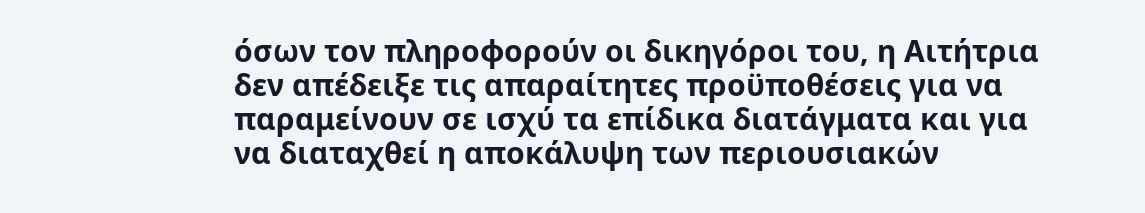όσων τον πληροφορούν οι δικηγόροι του, η Αιτήτρια δεν απέδειξε τις απαραίτητες προϋποθέσεις για να παραμείνουν σε ισχύ τα επίδικα διατάγματα και για να διαταχθεί η αποκάλυψη των περιουσιακών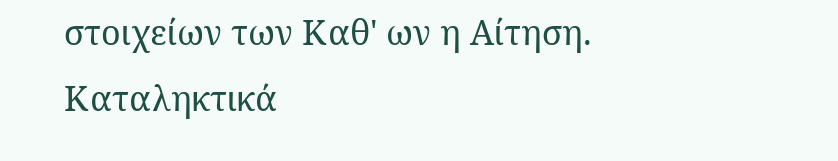στοιχείων των Καθ' ων η Αίτηση. Καταληκτικά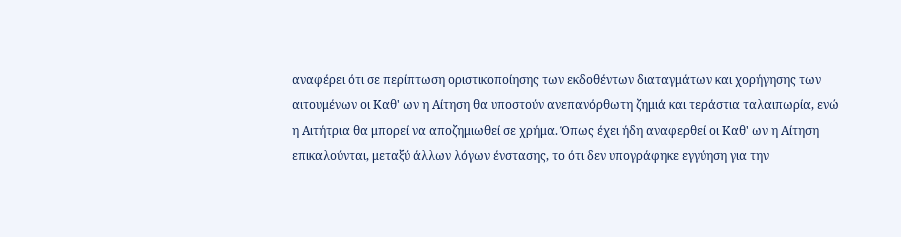αναφέρει ότι σε περίπτωση οριστικοποίησης των εκδοθέντων διαταγμάτων και χορήγησης των αιτουμένων οι Καθ' ων η Αίτηση θα υποστούν ανεπανόρθωτη ζημιά και τεράστια ταλαιπωρία, ενώ η Αιτήτρια θα μπορεί να αποζημιωθεί σε χρήμα. Όπως έχει ήδη αναφερθεί οι Καθ' ων η Αίτηση επικαλούνται, μεταξύ άλλων λόγων ένστασης, το ότι δεν υπογράφηκε εγγύηση για την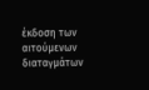έκδοση των αιτούμενων διαταγμάτων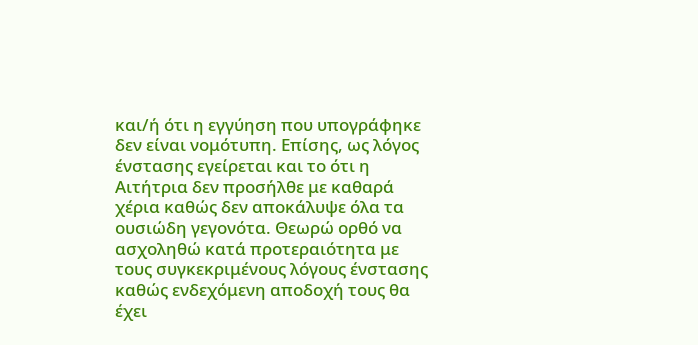και/ή ότι η εγγύηση που υπογράφηκε δεν είναι νομότυπη. Επίσης, ως λόγος ένστασης εγείρεται και το ότι η Αιτήτρια δεν προσήλθε με καθαρά χέρια καθώς δεν αποκάλυψε όλα τα ουσιώδη γεγονότα. Θεωρώ ορθό να ασχοληθώ κατά προτεραιότητα με τους συγκεκριμένους λόγους ένστασης καθώς ενδεχόμενη αποδοχή τους θα έχει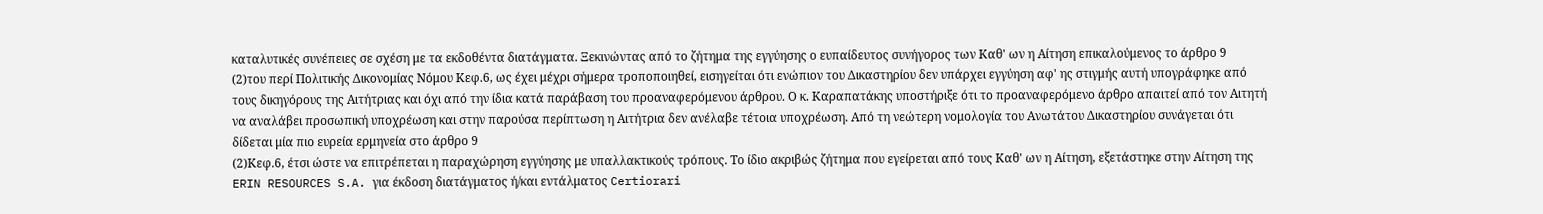καταλυτικές συνέπειες σε σχέση με τα εκδοθέντα διατάγματα. Ξεκινώντας από το ζήτημα της εγγύησης ο ευπαίδευτος συνήγορος των Καθ' ων η Αίτηση επικαλούμενος το άρθρο 9
(2)του περί Πολιτικής Δικονομίας Νόμου Κεφ.6, ως έχει μέχρι σήμερα τροποποιηθεί, εισηγείται ότι ενώπιον του Δικαστηρίου δεν υπάρχει εγγύηση αφ' ης στιγμής αυτή υπογράφηκε από τους δικηγόρους της Αιτήτριας και όχι από την ίδια κατά παράβαση του προαναφερόμενου άρθρου. Ο κ. Καραπατάκης υποστήριξε ότι το προαναφερόμενο άρθρο απαιτεί από τον Αιτητή να αναλάβει προσωπική υποχρέωση και στην παρούσα περίπτωση η Αιτήτρια δεν ανέλαβε τέτοια υποχρέωση. Από τη νεώτερη νομολογία του Ανωτάτου Δικαστηρίου συνάγεται ότι δίδεται μία πιο ευρεία ερμηνεία στο άρθρο 9
(2)Κεφ.6, έτσι ώστε να επιτρέπεται η παραχώρηση εγγύησης με υπαλλακτικούς τρόπους. Το ίδιο ακριβώς ζήτημα που εγείρεται από τους Καθ' ων η Αίτηση, εξετάστηκε στην Αίτηση της ERIN RESOURCES S.A. για έκδοση διατάγματος ή/και εντάλματος Certiorari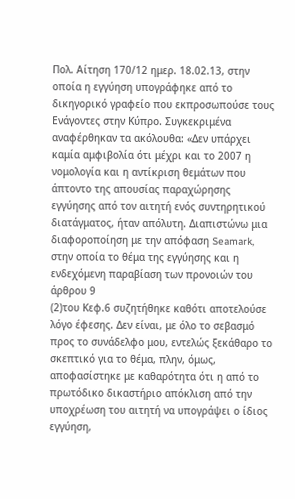Πολ. Αίτηση 170/12 ημερ. 18.02.13, στην οποία η εγγύηση υπογράφηκε από το δικηγορικό γραφείο που εκπροσωπούσε τους Ενάγοντες στην Κύπρο. Συγκεκριμένα αναφέρθηκαν τα ακόλουθα: «Δεν υπάρχει καμία αμφιβολία ότι μέχρι και το 2007 η νομολογία και η αντίκριση θεμάτων που άπτοντο της απουσίας παραχώρησης εγγύησης από τον αιτητή ενός συντηρητικού διατάγματος, ήταν απόλυτη. Διαπιστώνω μια διαφοροποίηση με την απόφαση Seamark, στην οποία το θέμα της εγγύησης και η ενδεχόμενη παραβίαση των προνοιών του άρθρου 9
(2)του Κεφ.6 συζητήθηκε καθότι αποτελούσε λόγο έφεσης. Δεν είναι, με όλο το σεβασμό προς το συνάδελφο μου, εντελώς ξεκάθαρο το σκεπτικό για το θέμα, πλην, όμως, αποφασίστηκε με καθαρότητα ότι η από το πρωτόδικο δικαστήριο απόκλιση από την υποχρέωση του αιτητή να υπογράψει ο ίδιος εγγύηση,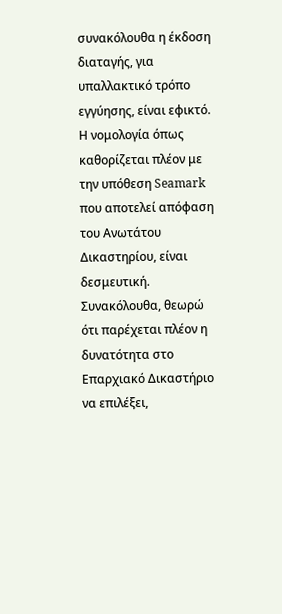συνακόλουθα η έκδοση διαταγής, για υπαλλακτικό τρόπο εγγύησης, είναι εφικτό. Η νομολογία όπως καθορίζεται πλέον με την υπόθεση Seamark που αποτελεί απόφαση του Ανωτάτου Δικαστηρίου, είναι δεσμευτική. Συνακόλουθα, θεωρώ ότι παρέχεται πλέον η δυνατότητα στο Επαρχιακό Δικαστήριο να επιλέξει,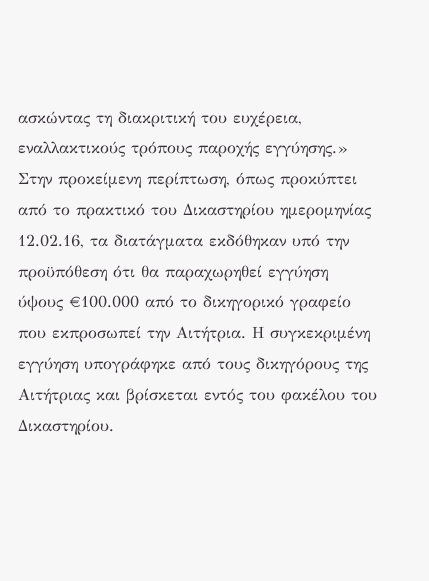ασκώντας τη διακριτική του ευχέρεια, εναλλακτικούς τρόπους παροχής εγγύησης.» Στην προκείμενη περίπτωση, όπως προκύπτει από το πρακτικό του Δικαστηρίου ημερομηνίας 12.02.16, τα διατάγματα εκδόθηκαν υπό την προϋπόθεση ότι θα παραχωρηθεί εγγύηση ύψους €100.000 από το δικηγορικό γραφείο που εκπροσωπεί την Αιτήτρια. Η συγκεκριμένη εγγύηση υπογράφηκε από τους δικηγόρους της Αιτήτριας και βρίσκεται εντός του φακέλου του Δικαστηρίου.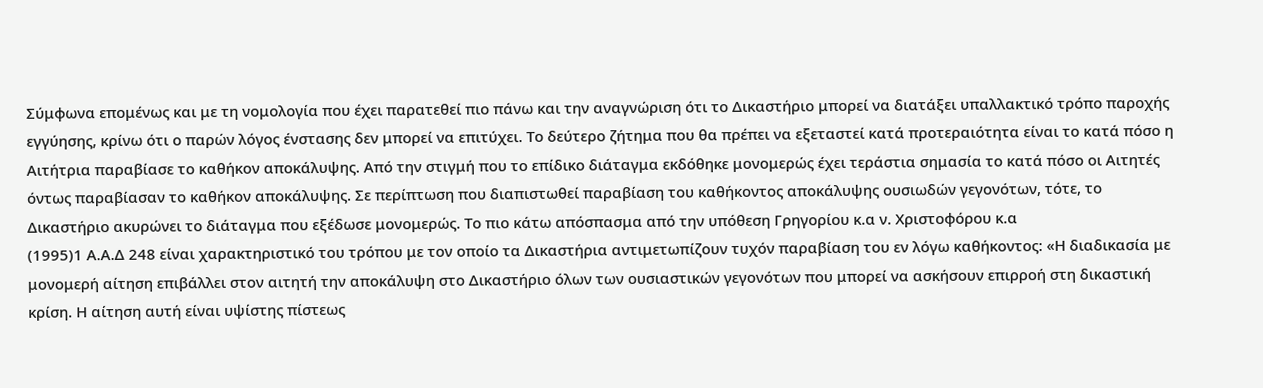Σύμφωνα επομένως και με τη νομολογία που έχει παρατεθεί πιο πάνω και την αναγνώριση ότι το Δικαστήριο μπορεί να διατάξει υπαλλακτικό τρόπο παροχής εγγύησης, κρίνω ότι ο παρών λόγος ένστασης δεν μπορεί να επιτύχει. Το δεύτερο ζήτημα που θα πρέπει να εξεταστεί κατά προτεραιότητα είναι το κατά πόσο η Αιτήτρια παραβίασε το καθήκον αποκάλυψης. Από την στιγμή που το επίδικο διάταγμα εκδόθηκε μονομερώς έχει τεράστια σημασία το κατά πόσο οι Αιτητές όντως παραβίασαν το καθήκον αποκάλυψης. Σε περίπτωση που διαπιστωθεί παραβίαση του καθήκοντος αποκάλυψης ουσιωδών γεγονότων, τότε, το Δικαστήριο ακυρώνει το διάταγμα που εξέδωσε μονομερώς. Το πιο κάτω απόσπασμα από την υπόθεση Γρηγορίου κ.α ν. Χριστοφόρου κ.α
(1995)1 Α.Α.Δ 248 είναι χαρακτηριστικό του τρόπου με τον οποίο τα Δικαστήρια αντιμετωπίζουν τυχόν παραβίαση του εν λόγω καθήκοντος: «Η διαδικασία με μονομερή αίτηση επιβάλλει στον αιτητή την αποκάλυψη στο Δικαστήριο όλων των ουσιαστικών γεγονότων που μπορεί να ασκήσουν επιρροή στη δικαστική κρίση. Η αίτηση αυτή είναι υψίστης πίστεως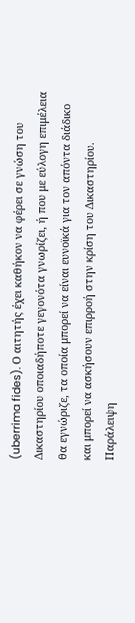(uberrima fides). Ο αιτητής έχει καθήκον να φέρει σε γνώση του Δικαστηρίου οποιαδήποτε γεγονότα γνωρίζει, ή που με εύλογη επιμέλεια θα εγνώριζε, τα οποία μπορεί να είναι ευνοϊκά για τον απόντα διάδικο και μπορεί να ασκήσουν επιρροή στην κρίση του Δικαστηρίου. Παράλειψη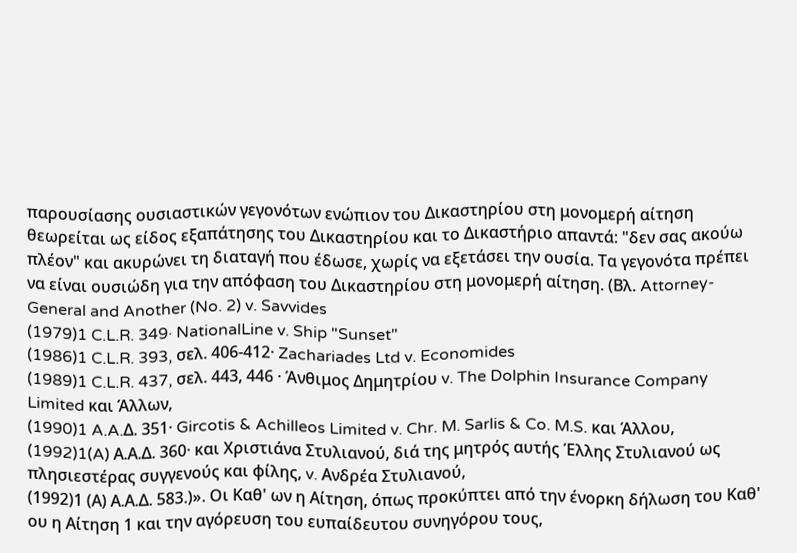παρουσίασης ουσιαστικών γεγονότων ενώπιον του Δικαστηρίου στη μονομερή αίτηση θεωρείται ως είδος εξαπάτησης του Δικαστηρίου και το Δικαστήριο απαντά: "δεν σας ακούω πλέον" και ακυρώνει τη διαταγή που έδωσε, χωρίς να εξετάσει την ουσία. Τα γεγονότα πρέπει να είναι ουσιώδη για την απόφαση του Δικαστηρίου στη μονομερή αίτηση. (Βλ. Attorney-General and Another (No. 2) v. Savvides
(1979)1 C.L.R. 349· NationalLine v. Ship "Sunset"
(1986)1 C.L.R. 393, σελ. 406-412· Zachariades Ltd v. Economides
(1989)1 C.L.R. 437, σελ. 443, 446 · Άνθιμος Δημητρίου v. The Dolphin Insurance Company Limited και Άλλων,
(1990)1 A.A.Δ. 351· Gircotis & Achilleos Limited v. Chr. M. Sarlis & Co. M.S. και Άλλου,
(1992)1(A) Α.Α.Δ. 360· και Χριστιάνα Στυλιανού, διά της μητρός αυτής Έλλης Στυλιανού ως πλησιεστέρας συγγενούς και φίλης, v. Ανδρέα Στυλιανού,
(1992)1 (Α) Α.Α.Δ. 583.)». Οι Καθ' ων η Αίτηση, όπως προκύπτει από την ένορκη δήλωση του Καθ' ου η Αίτηση 1 και την αγόρευση του ευπαίδευτου συνηγόρου τους,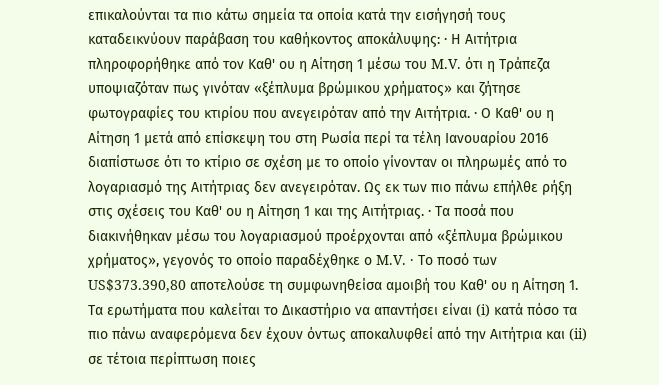επικαλούνται τα πιο κάτω σημεία τα οποία κατά την εισήγησή τους καταδεικνύουν παράβαση του καθήκοντος αποκάλυψης: · Η Αιτήτρια πληροφορήθηκε από τον Καθ' ου η Αίτηση 1 μέσω του M.V. ότι η Τράπεζα υποψιαζόταν πως γινόταν «ξέπλυμα βρώμικου χρήματος» και ζήτησε φωτογραφίες του κτιρίου που ανεγειρόταν από την Αιτήτρια. · Ο Καθ' ου η Αίτηση 1 μετά από επίσκεψη του στη Ρωσία περί τα τέλη Ιανουαρίου 2016 διαπίστωσε ότι το κτίριο σε σχέση με το οποίο γίνονταν οι πληρωμές από το λογαριασμό της Αιτήτριας δεν ανεγειρόταν. Ως εκ των πιο πάνω επήλθε ρήξη στις σχέσεις του Καθ' ου η Αίτηση 1 και της Αιτήτριας. · Τα ποσά που διακινήθηκαν μέσω του λογαριασμού προέρχονται από «ξέπλυμα βρώμικου χρήματος», γεγονός το οποίο παραδέχθηκε ο M.V. · Το ποσό των US$373.390,80 αποτελούσε τη συμφωνηθείσα αμοιβή του Καθ' ου η Αίτηση 1. Τα ερωτήματα που καλείται το Δικαστήριο να απαντήσει είναι (i) κατά πόσο τα πιο πάνω αναφερόμενα δεν έχουν όντως αποκαλυφθεί από την Αιτήτρια και (ii) σε τέτοια περίπτωση ποιες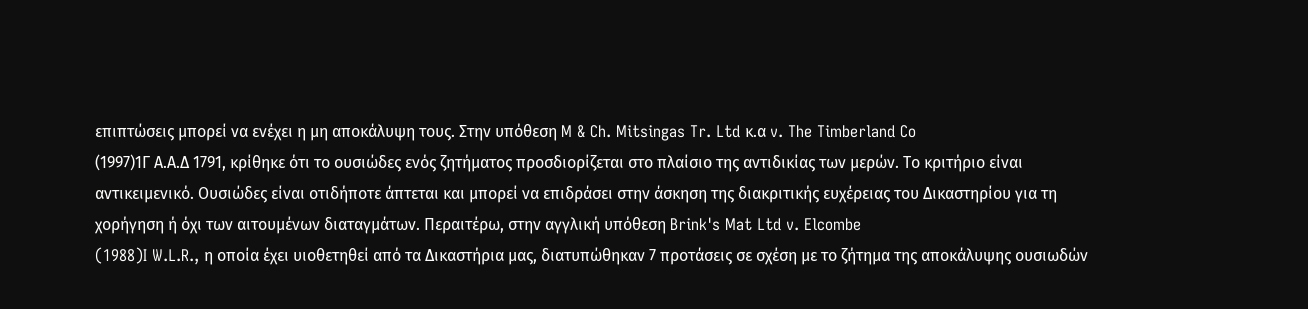επιπτώσεις μπορεί να ενέχει η μη αποκάλυψη τους. Στην υπόθεση M & Ch. Mitsingas Tr. Ltd κ.α v. The Timberland Co
(1997)1Γ Α.Α.Δ 1791, κρίθηκε ότι το ουσιώδες ενός ζητήματος προσδιορίζεται στο πλαίσιο της αντιδικίας των μερών. Το κριτήριο είναι αντικειμενικό. Ουσιώδες είναι οτιδήποτε άπτεται και μπορεί να επιδράσει στην άσκηση της διακριτικής ευχέρειας του Δικαστηρίου για τη χορήγηση ή όχι των αιτουμένων διαταγμάτων. Περαιτέρω, στην αγγλική υπόθεση Brink's Mat Ltd v. Elcombe
(1988)I W.L.R., η οποία έχει υιοθετηθεί από τα Δικαστήρια μας, διατυπώθηκαν 7 προτάσεις σε σχέση με το ζήτημα της αποκάλυψης ουσιωδών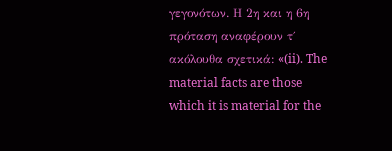γεγονότων. Η 2η και η 6η πρόταση αναφέρουν τ΄ ακόλουθα σχετικά: «(ii). The material facts are those which it is material for the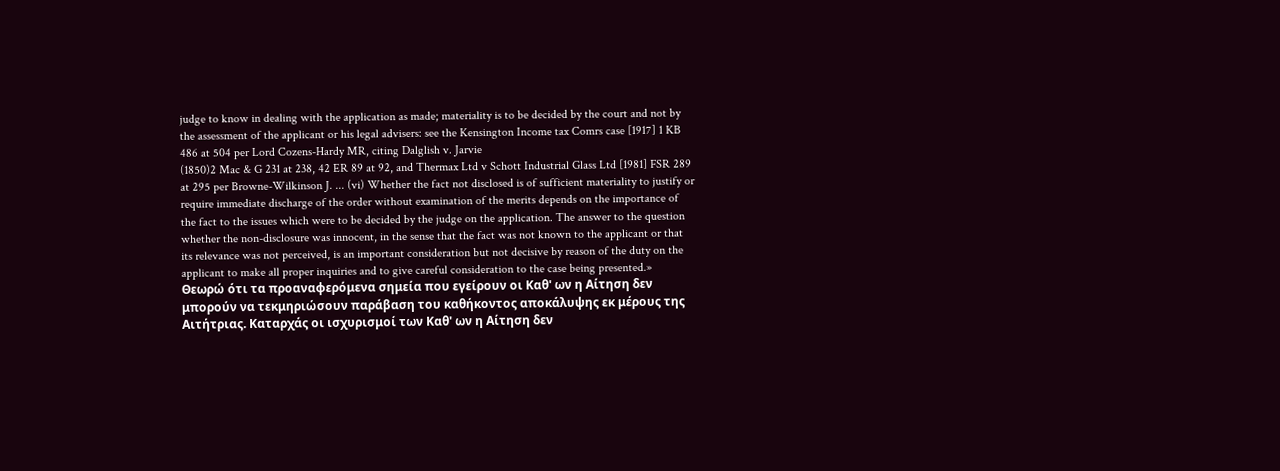judge to know in dealing with the application as made; materiality is to be decided by the court and not by the assessment of the applicant or his legal advisers: see the Kensington Income tax Comrs case [1917] 1 KB 486 at 504 per Lord Cozens-Hardy MR, citing Dalglish v. Jarvie
(1850)2 Mac & G 231 at 238, 42 ER 89 at 92, and Thermax Ltd v Schott Industrial Glass Ltd [1981] FSR 289 at 295 per Browne-Wilkinson J. ... (vi) Whether the fact not disclosed is of sufficient materiality to justify or require immediate discharge of the order without examination of the merits depends on the importance of the fact to the issues which were to be decided by the judge on the application. The answer to the question whether the non-disclosure was innocent, in the sense that the fact was not known to the applicant or that its relevance was not perceived, is an important consideration but not decisive by reason of the duty on the applicant to make all proper inquiries and to give careful consideration to the case being presented.» Θεωρώ ότι τα προαναφερόμενα σημεία που εγείρουν οι Καθ' ων η Αίτηση δεν μπορούν να τεκμηριώσουν παράβαση του καθήκοντος αποκάλυψης εκ μέρους της Αιτήτριας. Καταρχάς οι ισχυρισμοί των Καθ' ων η Αίτηση δεν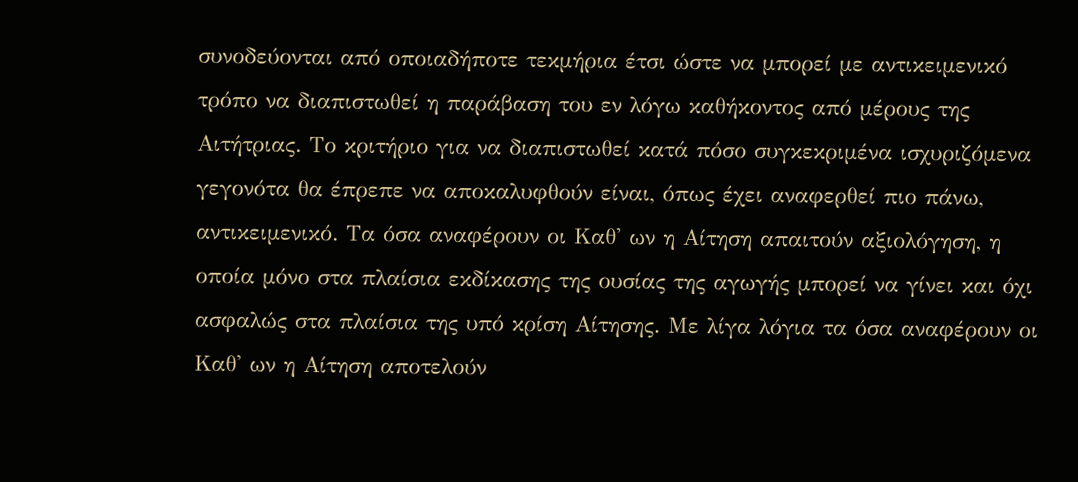συνοδεύονται από οποιαδήποτε τεκμήρια έτσι ώστε να μπορεί με αντικειμενικό τρόπο να διαπιστωθεί η παράβαση του εν λόγω καθήκοντος από μέρους της Αιτήτριας. Το κριτήριο για να διαπιστωθεί κατά πόσο συγκεκριμένα ισχυριζόμενα γεγονότα θα έπρεπε να αποκαλυφθούν είναι, όπως έχει αναφερθεί πιο πάνω, αντικειμενικό. Τα όσα αναφέρουν οι Καθ' ων η Αίτηση απαιτούν αξιολόγηση, η οποία μόνο στα πλαίσια εκδίκασης της ουσίας της αγωγής μπορεί να γίνει και όχι ασφαλώς στα πλαίσια της υπό κρίση Αίτησης. Με λίγα λόγια τα όσα αναφέρουν οι Καθ' ων η Αίτηση αποτελούν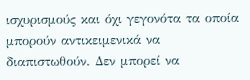ισχυρισμούς και όχι γεγονότα τα οποία μπορούν αντικειμενικά να διαπιστωθούν. Δεν μπορεί να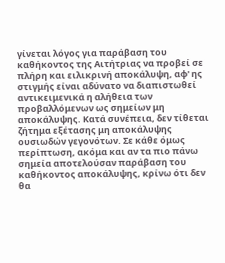γίνεται λόγος για παράβαση του καθήκοντος της Αιτήτριας να προβεί σε πλήρη και ειλικρινή αποκάλυψη, αφ' ης στιγμής είναι αδύνατο να διαπιστωθεί αντικειμενικά η αλήθεια των προβαλλόμενων ως σημείων μη αποκάλυψης. Κατά συνέπεια, δεν τίθεται ζήτημα εξέτασης μη αποκάλυψης ουσιωδών γεγονότων. Σε κάθε όμως περίπτωση, ακόμα και αν τα πιο πάνω σημεία αποτελούσαν παράβαση του καθήκοντος αποκάλυψης, κρίνω ότι δεν θα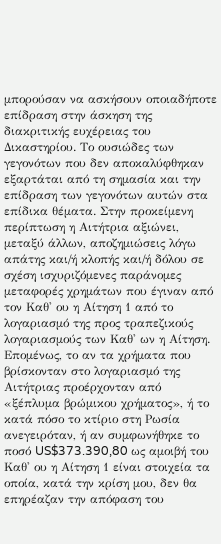μπορούσαν να ασκήσουν οποιαδήποτε επίδραση στην άσκηση της διακριτικής ευχέρειας του Δικαστηρίου. Το ουσιώδες των γεγονότων που δεν αποκαλύφθηκαν εξαρτάται από τη σημασία και την επίδραση των γεγονότων αυτών στα επίδικα θέματα. Στην προκείμενη περίπτωση η Αιτήτρια αξιώνει, μεταξύ άλλων, αποζημιώσεις λόγω απάτης και/ή κλοπής και/ή δόλου σε σχέση ισχυριζόμενες παράνομες μεταφορές χρημάτων που έγιναν από τον Καθ' ου η Αίτηση 1 από το λογαριασμό της προς τραπεζικούς λογαριασμούς των Καθ' ων η Αίτηση. Επομένως, το αν τα χρήματα που βρίσκονταν στο λογαριασμό της Αιτήτριας προέρχονταν από «ξέπλυμα βρώμικου χρήματος», ή το κατά πόσο το κτίριο στη Ρωσία ανεγειρόταν, ή αν συμφωνήθηκε το ποσό US$373.390,80 ως αμοιβή του Καθ' ου η Αίτηση 1 είναι στοιχεία τα οποία, κατά την κρίση μου, δεν θα επηρέαζαν την απόφαση του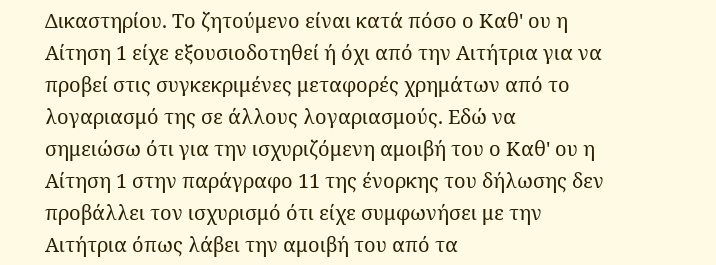Δικαστηρίου. Το ζητούμενο είναι κατά πόσο ο Καθ' ου η Αίτηση 1 είχε εξουσιοδοτηθεί ή όχι από την Αιτήτρια για να προβεί στις συγκεκριμένες μεταφορές χρημάτων από το λογαριασμό της σε άλλους λογαριασμούς. Εδώ να σημειώσω ότι για την ισχυριζόμενη αμοιβή του ο Καθ' ου η Αίτηση 1 στην παράγραφο 11 της ένορκης του δήλωσης δεν προβάλλει τον ισχυρισμό ότι είχε συμφωνήσει με την Αιτήτρια όπως λάβει την αμοιβή του από τα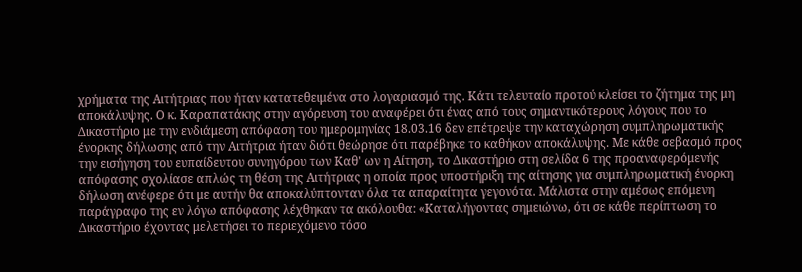χρήματα της Αιτήτριας που ήταν κατατεθειμένα στο λογαριασμό της. Κάτι τελευταίο προτού κλείσει το ζήτημα της μη αποκάλυψης. Ο κ. Καραπατάκης στην αγόρευση του αναφέρει ότι ένας από τους σημαντικότερους λόγους που το Δικαστήριο με την ενδιάμεση απόφαση του ημερομηνίας 18.03.16 δεν επέτρεψε την καταχώρηση συμπληρωματικής ένορκης δήλωσης από την Αιτήτρια ήταν διότι θεώρησε ότι παρέβηκε το καθήκον αποκάλυψης. Με κάθε σεβασμό προς την εισήγηση του ευπαίδευτου συνηγόρου των Καθ' ων η Αίτηση, το Δικαστήριο στη σελίδα 6 της προαναφερόμενής απόφασης σχολίασε απλώς τη θέση της Αιτήτριας η οποία προς υποστήριξη της αίτησης για συμπληρωματική ένορκη δήλωση ανέφερε ότι με αυτήν θα αποκαλύπτονταν όλα τα απαραίτητα γεγονότα. Μάλιστα στην αμέσως επόμενη παράγραφο της εν λόγω απόφασης λέχθηκαν τα ακόλουθα: «Καταλήγοντας σημειώνω, ότι σε κάθε περίπτωση το Δικαστήριο έχοντας μελετήσει το περιεχόμενο τόσο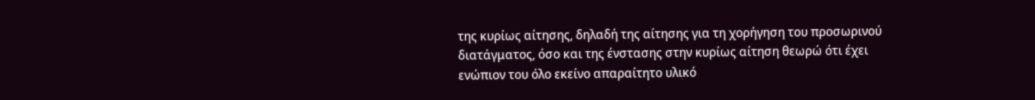της κυρίως αίτησης, δηλαδή της αίτησης για τη χορήγηση του προσωρινού διατάγματος, όσο και της ένστασης στην κυρίως αίτηση θεωρώ ότι έχει ενώπιον του όλο εκείνο απαραίτητο υλικό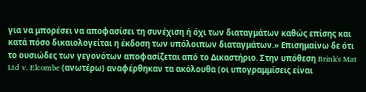για να μπορέσει να αποφασίσει τη συνέχιση ή όχι των διαταγμάτων καθώς επίσης και κατά πόσο δικαιολογείται η έκδοση των υπόλοιπων διαταγμάτων.» Επισημαίνω δε ότι το ουσιώδες των γεγονότων αποφασίζεται από το Δικαστήριο. Στην υπόθεση Brink's Mat Ltd v. Elcombe (ανωτέρω) αναφέρθηκαν τα ακόλουθα (οι υπογραμμίσεις είναι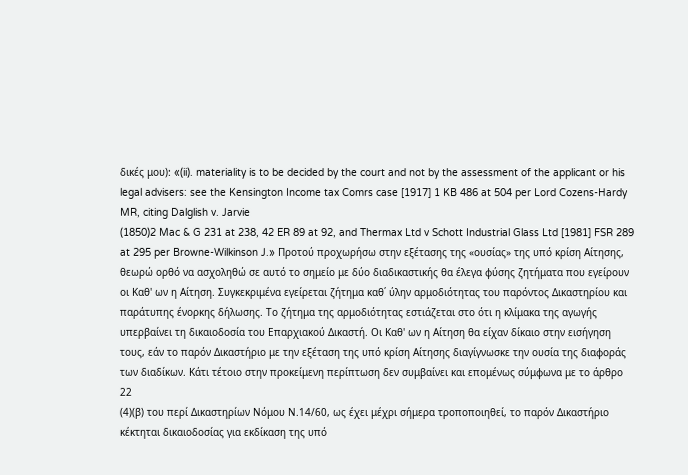δικές μου): «(ii). materiality is to be decided by the court and not by the assessment of the applicant or his legal advisers: see the Kensington Income tax Comrs case [1917] 1 KB 486 at 504 per Lord Cozens-Hardy MR, citing Dalglish v. Jarvie
(1850)2 Mac & G 231 at 238, 42 ER 89 at 92, and Thermax Ltd v Schott Industrial Glass Ltd [1981] FSR 289 at 295 per Browne-Wilkinson J.» Προτού προχωρήσω στην εξέτασης της «ουσίας» της υπό κρίση Αίτησης, θεωρώ ορθό να ασχοληθώ σε αυτό το σημείο με δύο διαδικαστικής θα έλεγα φύσης ζητήματα που εγείρουν οι Καθ' ων η Αίτηση. Συγκεκριμένα εγείρεται ζήτημα καθ΄ ύλην αρμοδιότητας του παρόντος Δικαστηρίου και παράτυπης ένορκης δήλωσης. Το ζήτημα της αρμοδιότητας εστιάζεται στο ότι η κλίμακα της αγωγής υπερβαίνει τη δικαιοδοσία του Επαρχιακού Δικαστή. Οι Καθ' ων η Αίτηση θα είχαν δίκαιο στην εισήγηση τους, εάν το παρόν Δικαστήριο με την εξέταση της υπό κρίση Αίτησης διαγίγνωσκε την ουσία της διαφοράς των διαδίκων. Κάτι τέτοιο στην προκείμενη περίπτωση δεν συμβαίνει και επομένως σύμφωνα με το άρθρο 22
(4)(β) του περί Δικαστηρίων Νόμου Ν.14/60, ως έχει μέχρι σήμερα τροποποιηθεί, το παρόν Δικαστήριο κέκτηται δικαιοδοσίας για εκδίκαση της υπό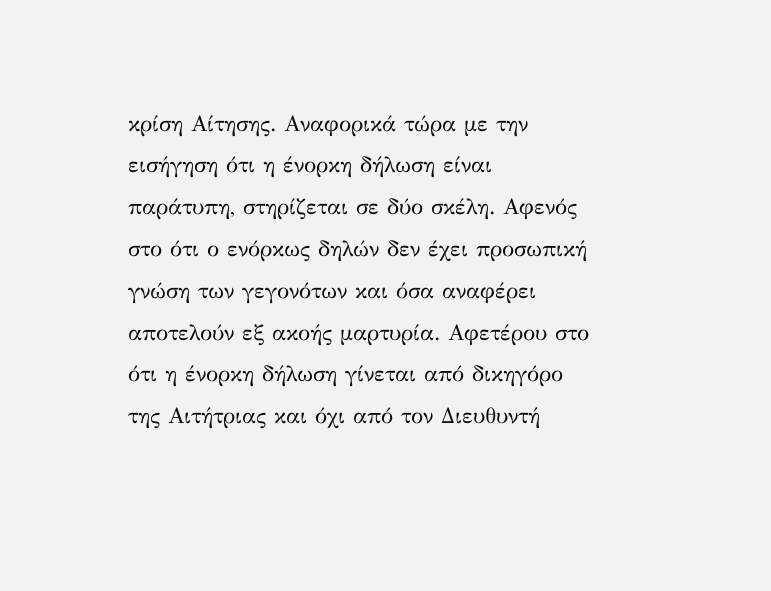κρίση Αίτησης. Αναφορικά τώρα με την εισήγηση ότι η ένορκη δήλωση είναι παράτυπη, στηρίζεται σε δύο σκέλη. Αφενός στο ότι ο ενόρκως δηλών δεν έχει προσωπική γνώση των γεγονότων και όσα αναφέρει αποτελούν εξ ακοής μαρτυρία. Αφετέρου στο ότι η ένορκη δήλωση γίνεται από δικηγόρο της Αιτήτριας και όχι από τον Διευθυντή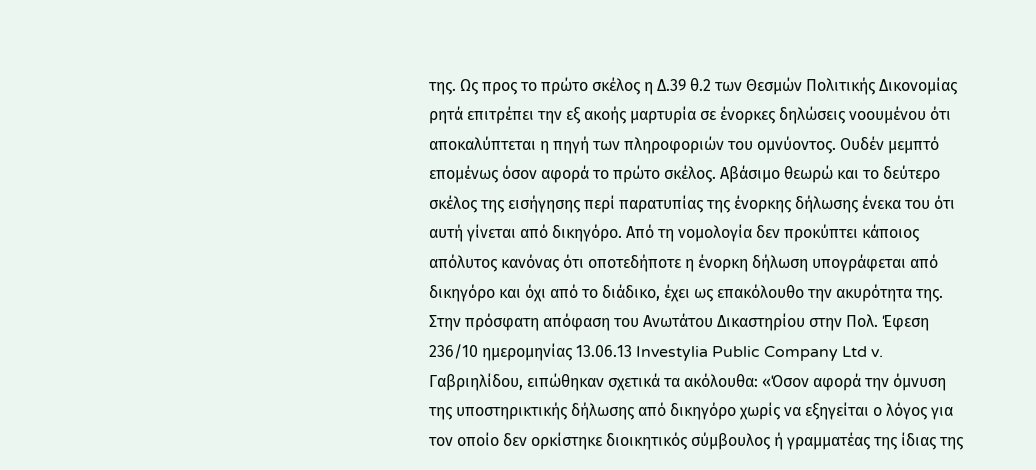της. Ως προς το πρώτο σκέλος η Δ.39 θ.2 των Θεσμών Πολιτικής Δικονομίας ρητά επιτρέπει την εξ ακοής μαρτυρία σε ένορκες δηλώσεις νοουμένου ότι αποκαλύπτεται η πηγή των πληροφοριών του ομνύοντος. Ουδέν μεμπτό επομένως όσον αφορά το πρώτο σκέλος. Αβάσιμο θεωρώ και το δεύτερο σκέλος της εισήγησης περί παρατυπίας της ένορκης δήλωσης ένεκα του ότι αυτή γίνεται από δικηγόρο. Από τη νομολογία δεν προκύπτει κάποιος απόλυτος κανόνας ότι οποτεδήποτε η ένορκη δήλωση υπογράφεται από δικηγόρο και όχι από το διάδικο, έχει ως επακόλουθο την ακυρότητα της. Στην πρόσφατη απόφαση του Ανωτάτου Δικαστηρίου στην Πολ. Έφεση 236/10 ημερομηνίας 13.06.13 Investylia Public Company Ltd v. Γαβριηλίδου, ειπώθηκαν σχετικά τα ακόλουθα: «Όσον αφορά την όμνυση της υποστηρικτικής δήλωσης από δικηγόρο χωρίς να εξηγείται ο λόγος για τον οποίο δεν ορκίστηκε διοικητικός σύμβουλος ή γραμματέας της ίδιας της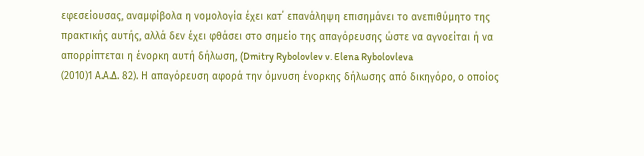εφεσείουσας, αναμφίβολα η νομολογία έχει κατ΄ επανάληψη επισημάνει το ανεπιθύμητο της πρακτικής αυτής, αλλά δεν έχει φθάσει στο σημείο της απαγόρευσης ώστε να αγνοείται ή να απορρίπτεται η ένορκη αυτή δήλωση, (Dmitry Rybolovlev v. Elena Rybolovleva
(2010)1 Α.Α.Δ. 82). Η απαγόρευση αφορά την όμνυση ένορκης δήλωσης από δικηγόρο, ο οποίος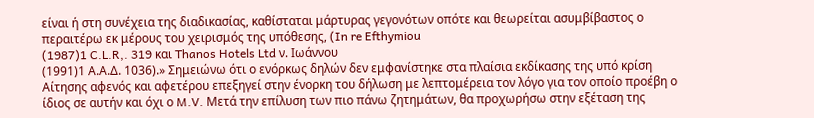είναι ή στη συνέχεια της διαδικασίας, καθίσταται μάρτυρας γεγονότων οπότε και θεωρείται ασυμβίβαστος ο περαιτέρω εκ μέρους του χειρισμός της υπόθεσης, (In re Efthymiou
(1987)1 C.L.R,. 319 και Thanos Hotels Ltd ν. Ιωάννου
(1991)1 Α.Α.Δ. 1036).» Σημειώνω ότι ο ενόρκως δηλών δεν εμφανίστηκε στα πλαίσια εκδίκασης της υπό κρίση Αίτησης αφενός και αφετέρου επεξηγεί στην ένορκη του δήλωση με λεπτομέρεια τον λόγο για τον οποίο προέβη ο ίδιος σε αυτήν και όχι ο M.V. Μετά την επίλυση των πιο πάνω ζητημάτων, θα προχωρήσω στην εξέταση της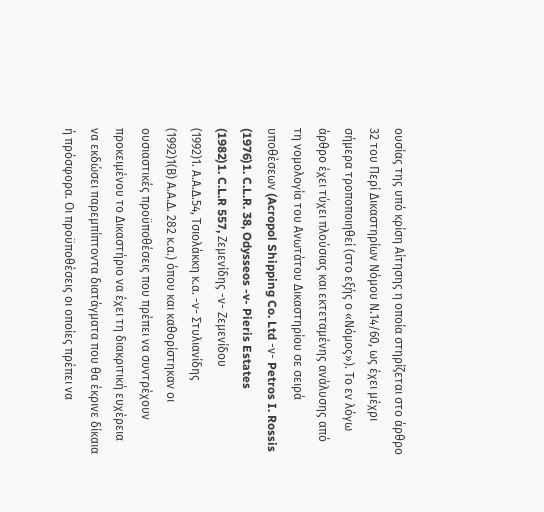ουσίας της υπό κρίση Αίτησης η οποία στηρίζεται στο άρθρο 32 του Περί Δικαστηρίων Νόμου Ν.14/60, ως έχει μέχρι σήμερα τροποποιηθεί (στο εξής ο «Νόμος»). Το εν λόγω άρθρο έχει τύχει πλούσιας και εκτεταμένης ανάλυσης από τη νομολογία του Ανωτάτου Δικαστηρίου σε σειρά υποθέσεων (Acropol Shipping Co. Ltd -ν- Petros I. Rossis
(1976)1. C.L.R. 38, Odysseos -v- Pieris Estates
(1982)1. C.L.R 557, Ζεμενίδης -ν- Ζεμενίδου
(1992)1. Α.Α.Δ.54, Τσιολάκκη κ.α. -ν- Στυλιανίδης
(1992)1(Β) Α.Α.Δ. 282 κ.α.) όπου και καθορίστηκαν οι ουσιαστικές προϋποθέσεις που πρέπει να συντρέχουν προκειμένου το Δικαστήριο να έχει τη διακριτική ευχέρεια να εκδώσει παρεμπίπτοντα διατάγματα που θα έκρινε δίκαια ή πρόσφορα. Οι προϋποθέσεις οι οποίες πρέπει να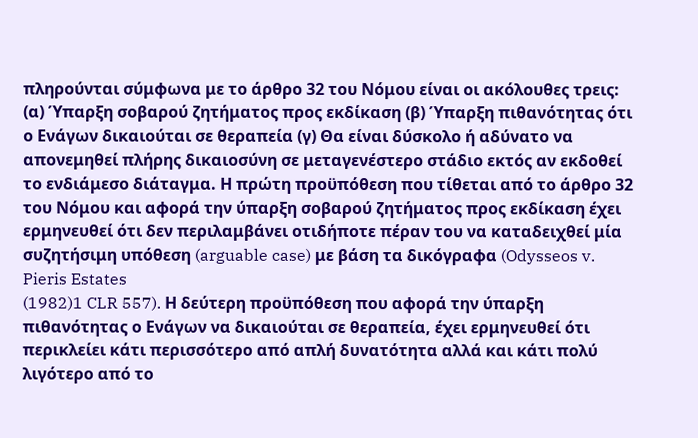πληρούνται σύμφωνα με το άρθρο 32 του Νόμου είναι οι ακόλουθες τρεις: (α) Ύπαρξη σοβαρού ζητήματος προς εκδίκαση (β) Ύπαρξη πιθανότητας ότι ο Ενάγων δικαιούται σε θεραπεία (γ) Θα είναι δύσκολο ή αδύνατο να απονεμηθεί πλήρης δικαιοσύνη σε μεταγενέστερο στάδιο εκτός αν εκδοθεί το ενδιάμεσο διάταγμα. Η πρώτη προϋπόθεση που τίθεται από το άρθρο 32 του Νόμου και αφορά την ύπαρξη σοβαρού ζητήματος προς εκδίκαση έχει ερμηνευθεί ότι δεν περιλαμβάνει οτιδήποτε πέραν του να καταδειχθεί μία συζητήσιμη υπόθεση (arguable case) με βάση τα δικόγραφα (Odysseos v. Pieris Estates
(1982)1 CLR 557). Η δεύτερη προϋπόθεση που αφορά την ύπαρξη πιθανότητας ο Ενάγων να δικαιούται σε θεραπεία, έχει ερμηνευθεί ότι περικλείει κάτι περισσότερο από απλή δυνατότητα αλλά και κάτι πολύ λιγότερο από το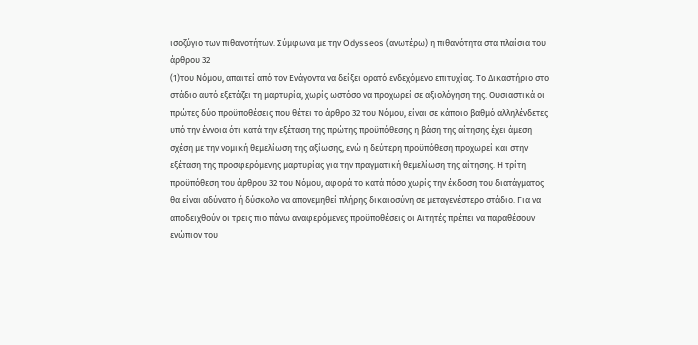ισοζύγιο των πιθανοτήτων. Σύμφωνα με την Odysseos (ανωτέρω) η πιθανότητα στα πλαίσια του άρθρου 32
(1)του Νόμου, απαιτεί από τον Ενάγοντα να δείξει ορατό ενδεχόμενο επιτυχίας. Το Δικαστήριο στο στάδιο αυτό εξετάζει τη μαρτυρία, χωρίς ωστόσο να προχωρεί σε αξιολόγηση της. Ουσιαστικά οι πρώτες δύο προϋποθέσεις που θέτει το άρθρο 32 του Νόμου, είναι σε κάποιο βαθμό αλληλένδετες υπό την έννοια ότι κατά την εξέταση της πρώτης προϋπόθεσης η βάση της αίτησης έχει άμεση σχέση με την νομική θεμελίωση της αξίωσης, ενώ η δεύτερη προϋπόθεση προχωρεί και στην εξέταση της προσφερόμενης μαρτυρίας για την πραγματική θεμελίωση της αίτησης. Η τρίτη προϋπόθεση του άρθρου 32 του Νόμου, αφορά το κατά πόσο χωρίς την έκδοση του διατάγματος θα είναι αδύνατο ή δύσκολο να απονεμηθεί πλήρης δικαιοσύνη σε μεταγενέστερο στάδιο. Για να αποδειχθούν οι τρεις πιο πάνω αναφερόμενες προϋποθέσεις οι Αιτητές πρέπει να παραθέσουν ενώπιον του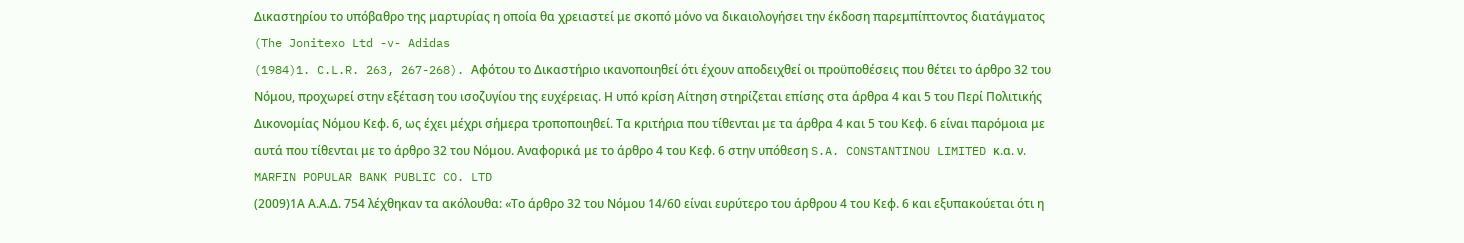Δικαστηρίου το υπόβαθρο της μαρτυρίας η οποία θα χρειαστεί με σκοπό μόνο να δικαιολογήσει την έκδοση παρεμπίπτοντος διατάγματος (The Jonitexo Ltd -v- Adidas
(1984)1. C.L.R. 263, 267-268). Αφότου το Δικαστήριο ικανοποιηθεί ότι έχουν αποδειχθεί οι προϋποθέσεις που θέτει το άρθρο 32 του Νόμου, προχωρεί στην εξέταση του ισοζυγίου της ευχέρειας. Η υπό κρίση Αίτηση στηρίζεται επίσης στα άρθρα 4 και 5 του Περί Πολιτικής Δικονομίας Νόμου Κεφ. 6, ως έχει μέχρι σήμερα τροποποιηθεί. Τα κριτήρια που τίθενται με τα άρθρα 4 και 5 του Κεφ. 6 είναι παρόμοια με αυτά που τίθενται με το άρθρο 32 του Νόμου. Αναφορικά με το άρθρο 4 του Κεφ. 6 στην υπόθεση S.A. CONSTANTINOU LIMITED κ.α. ν. MARFIN POPULAR BANK PUBLIC CO. LTD
(2009)1Α Α.Α.Δ. 754 λέχθηκαν τα ακόλουθα: «Το άρθρο 32 του Νόμου 14/60 είναι ευρύτερο του άρθρου 4 του Κεφ. 6 και εξυπακούεται ότι η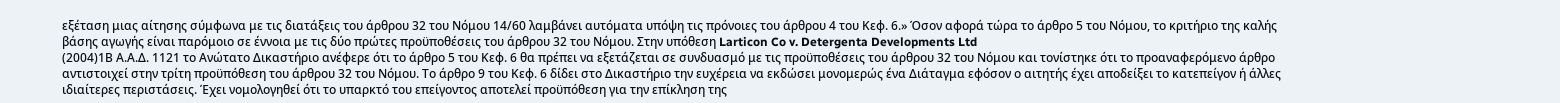εξέταση μιας αίτησης σύμφωνα με τις διατάξεις του άρθρου 32 του Νόμου 14/60 λαμβάνει αυτόματα υπόψη τις πρόνοιες του άρθρου 4 του Κεφ. 6.» Όσον αφορά τώρα το άρθρο 5 του Νόμου, το κριτήριο της καλής βάσης αγωγής είναι παρόμοιο σε έννοια με τις δύο πρώτες προϋποθέσεις του άρθρου 32 του Νόμου. Στην υπόθεση Larticon Co v. Detergenta Developments Ltd
(2004)1Β Α.Α.Δ. 1121 το Ανώτατο Δικαστήριο ανέφερε ότι το άρθρο 5 του Κεφ. 6 θα πρέπει να εξετάζεται σε συνδυασμό με τις προϋποθέσεις του άρθρου 32 του Νόμου και τονίστηκε ότι το προαναφερόμενο άρθρο αντιστοιχεί στην τρίτη προϋπόθεση του άρθρου 32 του Νόμου. Το άρθρο 9 του Κεφ. 6 δίδει στο Δικαστήριο την ευχέρεια να εκδώσει μονομερώς ένα Διάταγμα εφόσον ο αιτητής έχει αποδείξει το κατεπείγον ή άλλες ιδιαίτερες περιστάσεις. Έχει νομολογηθεί ότι το υπαρκτό του επείγοντος αποτελεί προϋπόθεση για την επίκληση της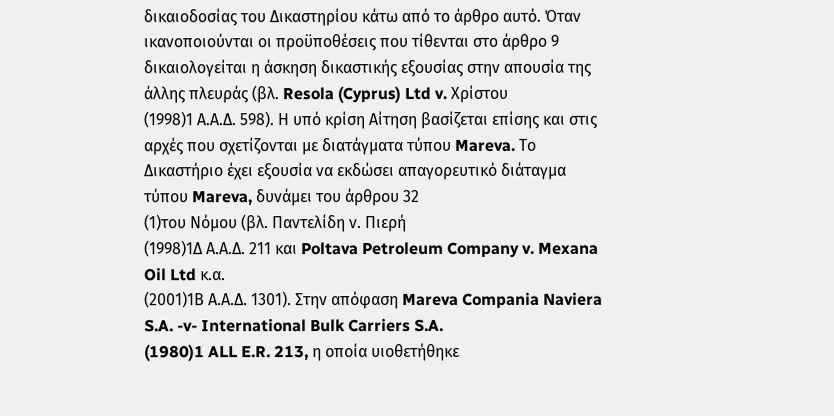δικαιοδοσίας του Δικαστηρίου κάτω από το άρθρο αυτό. Όταν ικανοποιούνται οι προϋποθέσεις που τίθενται στο άρθρο 9 δικαιολογείται η άσκηση δικαστικής εξουσίας στην απουσία της άλλης πλευράς (βλ. Resola (Cyprus) Ltd v. Χρίστου
(1998)1 Α.Α.Δ. 598). Η υπό κρίση Αίτηση βασίζεται επίσης και στις αρχές που σχετίζονται με διατάγματα τύπου Mareva. Το Δικαστήριο έχει εξουσία να εκδώσει απαγορευτικό διάταγμα τύπου Mareva, δυνάμει του άρθρου 32
(1)του Νόμου (βλ. Παντελίδη ν. Πιερή
(1998)1Δ Α.Α.Δ. 211 και Poltava Petroleum Company v. Mexana Oil Ltd κ.α.
(2001)1Β Α.Α.Δ. 1301). Στην απόφαση Mareva Compania Naviera S.A. -v- International Bulk Carriers S.A.
(1980)1 ALL E.R. 213, η οποία υιοθετήθηκε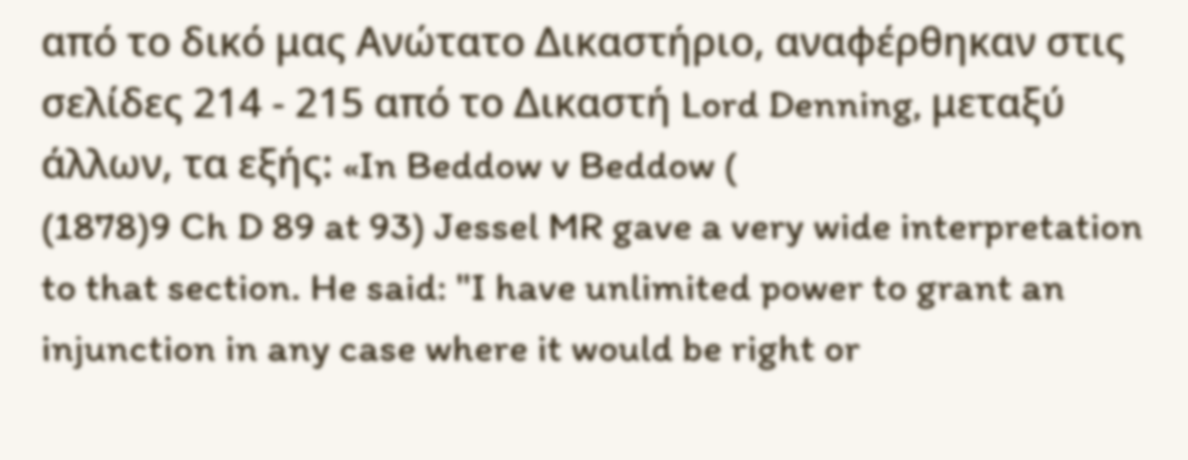από το δικό μας Ανώτατο Δικαστήριο, αναφέρθηκαν στις σελίδες 214 - 215 από το Δικαστή Lord Denning, μεταξύ άλλων, τα εξής: «In Beddow v Beddow (
(1878)9 Ch D 89 at 93) Jessel MR gave a very wide interpretation to that section. He said: "I have unlimited power to grant an injunction in any case where it would be right or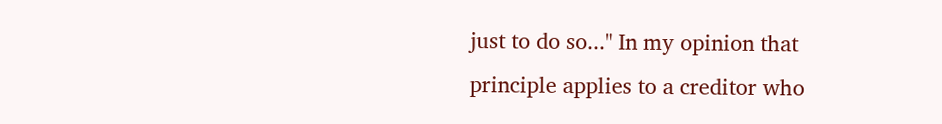just to do so..." In my opinion that principle applies to a creditor who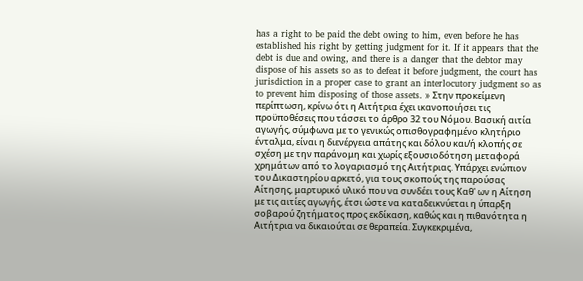has a right to be paid the debt owing to him, even before he has established his right by getting judgment for it. If it appears that the debt is due and owing, and there is a danger that the debtor may dispose of his assets so as to defeat it before judgment, the court has jurisdiction in a proper case to grant an interlocutory judgment so as to prevent him disposing of those assets. » Στην προκείμενη περίπτωση, κρίνω ότι η Αιτήτρια έχει ικανοποιήσει τις προϋποθέσεις που τάσσει το άρθρο 32 του Νόμου. Βασική αιτία αγωγής, σύμφωνα με το γενικώς οπισθογραφημένο κλητήριο ένταλμα, είναι η διενέργεια απάτης και δόλου και/ή κλοπής σε σχέση με την παράνομη και χωρίς εξουσιοδότηση μεταφορά χρημάτων από το λογαριασμό της Αιτήτριας. Υπάρχει ενώπιον του Δικαστηρίου αρκετό, για τους σκοπούς της παρούσας Αίτησης, μαρτυρικό υλικό που να συνδέει τους Καθ' ων η Αίτηση με τις αιτίες αγωγής, έτσι ώστε να καταδεικνύεται η ύπαρξη σοβαρού ζητήματος προς εκδίκαση, καθώς και η πιθανότητα η Αιτήτρια να δικαιούται σε θεραπεία. Συγκεκριμένα,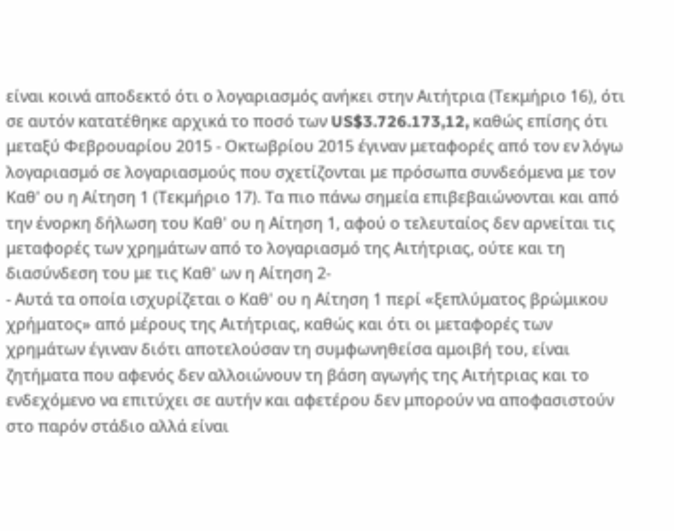είναι κοινά αποδεκτό ότι ο λογαριασμός ανήκει στην Αιτήτρια (Τεκμήριο 16), ότι σε αυτόν κατατέθηκε αρχικά το ποσό των US$3.726.173,12, καθώς επίσης ότι μεταξύ Φεβρουαρίου 2015 - Οκτωβρίου 2015 έγιναν μεταφορές από τον εν λόγω λογαριασμό σε λογαριασμούς που σχετίζονται με πρόσωπα συνδεόμενα με τον Καθ' ου η Αίτηση 1 (Τεκμήριο 17). Τα πιο πάνω σημεία επιβεβαιώνονται και από την ένορκη δήλωση του Καθ' ου η Αίτηση 1, αφού ο τελευταίος δεν αρνείται τις μεταφορές των χρημάτων από το λογαριασμό της Αιτήτριας, ούτε και τη διασύνδεση του με τις Καθ' ων η Αίτηση 2-
- Αυτά τα οποία ισχυρίζεται ο Καθ' ου η Αίτηση 1 περί «ξεπλύματος βρώμικου χρήματος» από μέρους της Αιτήτριας, καθώς και ότι οι μεταφορές των χρημάτων έγιναν διότι αποτελούσαν τη συμφωνηθείσα αμοιβή του, είναι ζητήματα που αφενός δεν αλλοιώνουν τη βάση αγωγής της Αιτήτριας και το ενδεχόμενο να επιτύχει σε αυτήν και αφετέρου δεν μπορούν να αποφασιστούν στο παρόν στάδιο αλλά είναι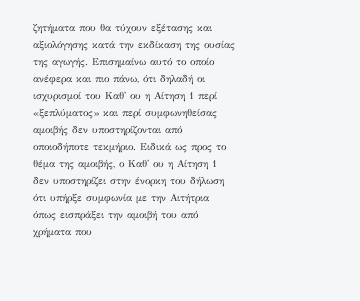ζητήματα που θα τύχουν εξέτασης και αξιολόγησης κατά την εκδίκαση της ουσίας της αγωγής. Επισημαίνω αυτό το οποίο ανέφερα και πιο πάνω, ότι δηλαδή οι ισχυρισμοί του Καθ' ου η Αίτηση 1 περί «ξεπλύματος» και περί συμφωνηθείσας αμοιβής δεν υποστηρίζονται από οποιοδήποτε τεκμήριο. Ειδικά ως προς το θέμα της αμοιβής, ο Καθ' ου η Αίτηση 1 δεν υποστηρίζει στην ένορκη του δήλωση ότι υπήρξε συμφωνία με την Αιτήτρια όπως εισπράξει την αμοιβή του από χρήματα που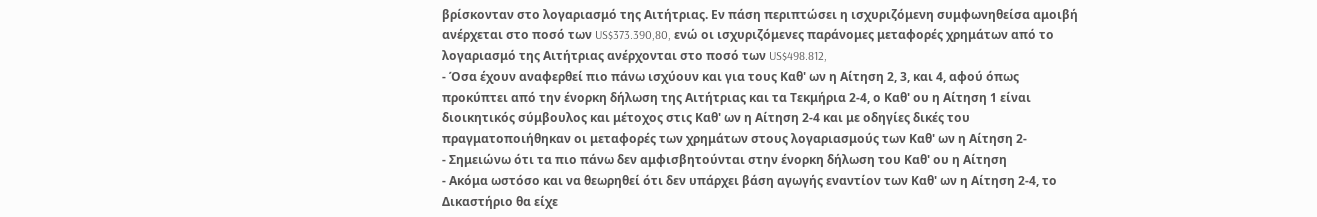βρίσκονταν στο λογαριασμό της Αιτήτριας. Εν πάση περιπτώσει η ισχυριζόμενη συμφωνηθείσα αμοιβή ανέρχεται στο ποσό των US$373.390,80, ενώ οι ισχυριζόμενες παράνομες μεταφορές χρημάτων από το λογαριασμό της Αιτήτριας ανέρχονται στο ποσό των US$498.812,
- Όσα έχουν αναφερθεί πιο πάνω ισχύουν και για τους Καθ' ων η Αίτηση 2, 3, και 4, αφού όπως προκύπτει από την ένορκη δήλωση της Αιτήτριας και τα Τεκμήρια 2-4, ο Καθ' ου η Αίτηση 1 είναι διοικητικός σύμβουλος και μέτοχος στις Καθ' ων η Αίτηση 2-4 και με οδηγίες δικές του πραγματοποιήθηκαν οι μεταφορές των χρημάτων στους λογαριασμούς των Καθ' ων η Αίτηση 2-
- Σημειώνω ότι τα πιο πάνω δεν αμφισβητούνται στην ένορκη δήλωση του Καθ' ου η Αίτηση
- Ακόμα ωστόσο και να θεωρηθεί ότι δεν υπάρχει βάση αγωγής εναντίον των Καθ' ων η Αίτηση 2-4, το Δικαστήριο θα είχε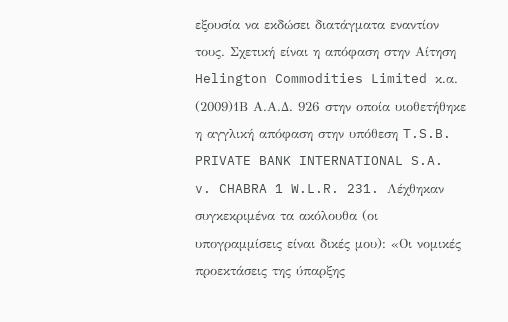εξουσία να εκδώσει διατάγματα εναντίον τους. Σχετική είναι η απόφαση στην Αίτηση Helington Commodities Limited κ.α.
(2009)1Β Α.Α.Δ. 926 στην οποία υιοθετήθηκε η αγγλική απόφαση στην υπόθεση T.S.B. PRIVATE BANK INTERNATIONAL S.A. v. CHABRA 1 W.L.R. 231. Λέχθηκαν συγκεκριμένα τα ακόλουθα (οι υπογραμμίσεις είναι δικές μου): «Οι νομικές προεκτάσεις της ύπαρξης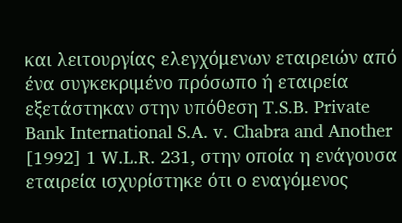και λειτουργίας ελεγχόμενων εταιρειών από ένα συγκεκριμένο πρόσωπο ή εταιρεία εξετάστηκαν στην υπόθεση T.S.B. Private Bank International S.A. v. Chabra and Another [1992] 1 W.L.R. 231, στην οποία η ενάγουσα εταιρεία ισχυρίστηκε ότι ο εναγόμενος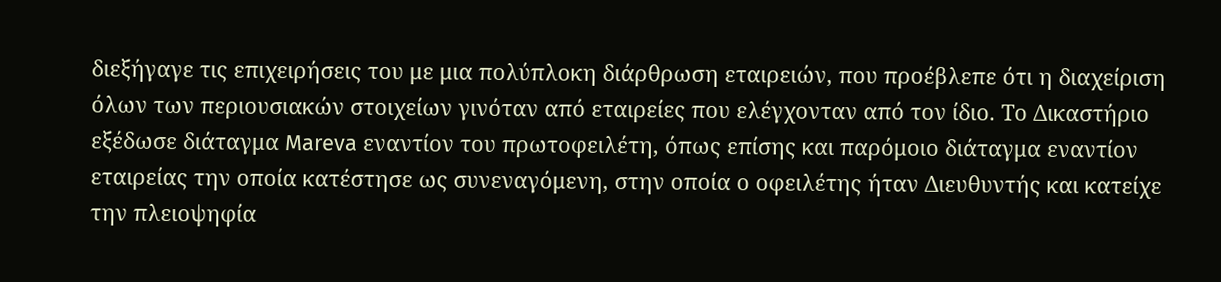διεξήγαγε τις επιχειρήσεις του με μια πολύπλοκη διάρθρωση εταιρειών, που προέβλεπε ότι η διαχείριση όλων των περιουσιακών στοιχείων γινόταν από εταιρείες που ελέγχονταν από τον ίδιο. Το Δικαστήριο εξέδωσε διάταγμα Mareva εναντίον του πρωτοφειλέτη, όπως επίσης και παρόμοιο διάταγμα εναντίον εταιρείας την οποία κατέστησε ως συνεναγόμενη, στην οποία ο οφειλέτης ήταν Διευθυντής και κατείχε την πλειοψηφία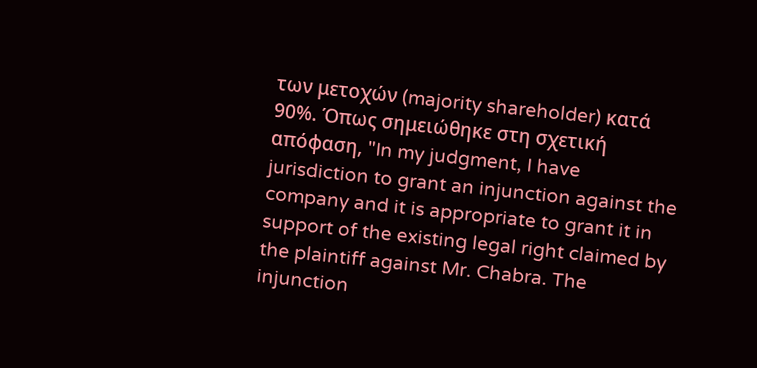των μετοχών (majority shareholder) κατά 90%. Όπως σημειώθηκε στη σχετική απόφαση, "In my judgment, I have jurisdiction to grant an injunction against the company and it is appropriate to grant it in support of the existing legal right claimed by the plaintiff against Mr. Chabra. The injunction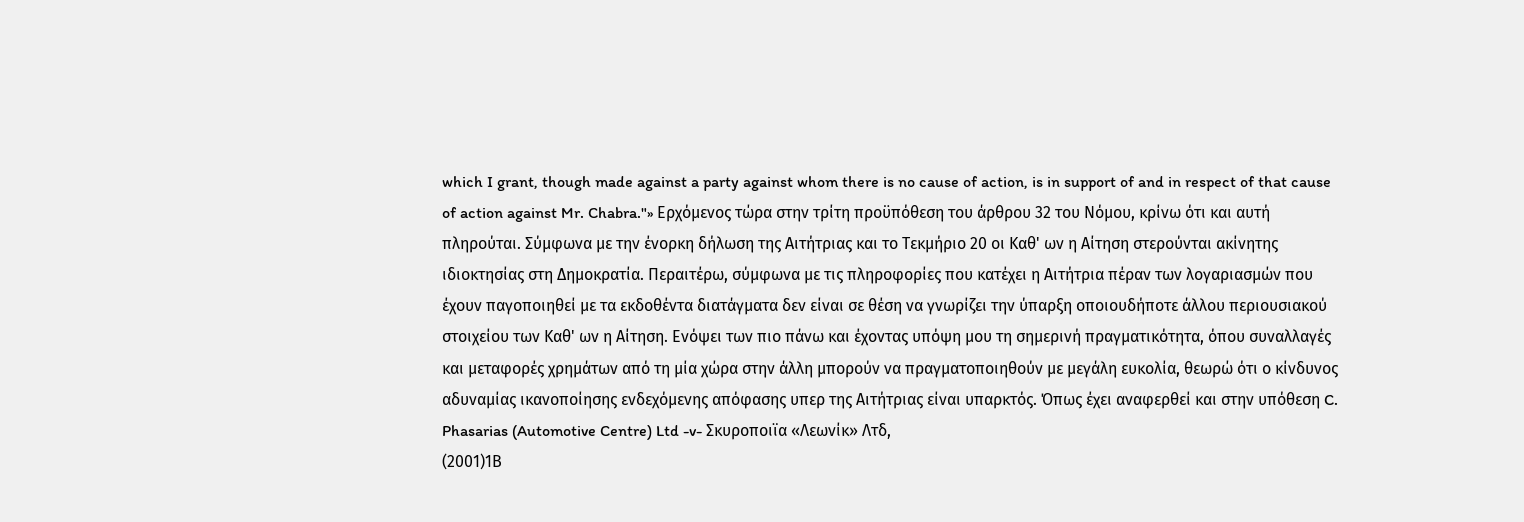which I grant, though made against a party against whom there is no cause of action, is in support of and in respect of that cause of action against Mr. Chabra."» Ερχόμενος τώρα στην τρίτη προϋπόθεση του άρθρου 32 του Νόμου, κρίνω ότι και αυτή πληρούται. Σύμφωνα με την ένορκη δήλωση της Αιτήτριας και το Τεκμήριο 20 οι Καθ' ων η Αίτηση στερούνται ακίνητης ιδιοκτησίας στη Δημοκρατία. Περαιτέρω, σύμφωνα με τις πληροφορίες που κατέχει η Αιτήτρια πέραν των λογαριασμών που έχουν παγοποιηθεί με τα εκδοθέντα διατάγματα δεν είναι σε θέση να γνωρίζει την ύπαρξη οποιουδήποτε άλλου περιουσιακού στοιχείου των Καθ' ων η Αίτηση. Ενόψει των πιο πάνω και έχοντας υπόψη μου τη σημερινή πραγματικότητα, όπου συναλλαγές και μεταφορές χρημάτων από τη μία χώρα στην άλλη μπορούν να πραγματοποιηθούν με μεγάλη ευκολία, θεωρώ ότι ο κίνδυνος αδυναμίας ικανοποίησης ενδεχόμενης απόφασης υπερ της Αιτήτριας είναι υπαρκτός. Όπως έχει αναφερθεί και στην υπόθεση C. Phasarias (Automotive Centre) Ltd -v- Σκυροποιϊα «Λεωνίκ» Λτδ,
(2001)1Β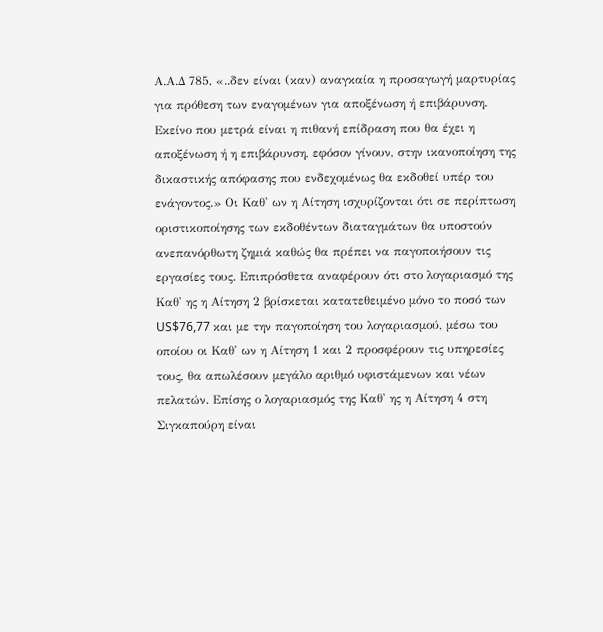Α.Α.Δ 785, «..δεν είναι (καν) αναγκαία η προσαγωγή μαρτυρίας για πρόθεση των εναγομένων για αποξένωση ή επιβάρυνση. Εκείνο που μετρά είναι η πιθανή επίδραση που θα έχει η αποξένωση ή η επιβάρυνση, εφόσον γίνουν, στην ικανοποίηση της δικαστικής απόφασης που ενδεχομένως θα εκδοθεί υπέρ του ενάγοντος.» Οι Καθ' ων η Αίτηση ισχυρίζονται ότι σε περίπτωση οριστικοποίησης των εκδοθέντων διαταγμάτων θα υποστούν ανεπανόρθωτη ζημιά καθώς θα πρέπει να παγοποιήσουν τις εργασίες τους. Επιπρόσθετα αναφέρουν ότι στο λογαριασμό της Καθ' ης η Αίτηση 2 βρίσκεται κατατεθειμένο μόνο το ποσό των US$76,77 και με την παγοποίηση του λογαριασμού, μέσω του οποίου οι Καθ' ων η Αίτηση 1 και 2 προσφέρουν τις υπηρεσίες τους, θα απωλέσουν μεγάλο αριθμό υφιστάμενων και νέων πελατών. Επίσης ο λογαριασμός της Καθ' ης η Αίτηση 4 στη Σιγκαπούρη είναι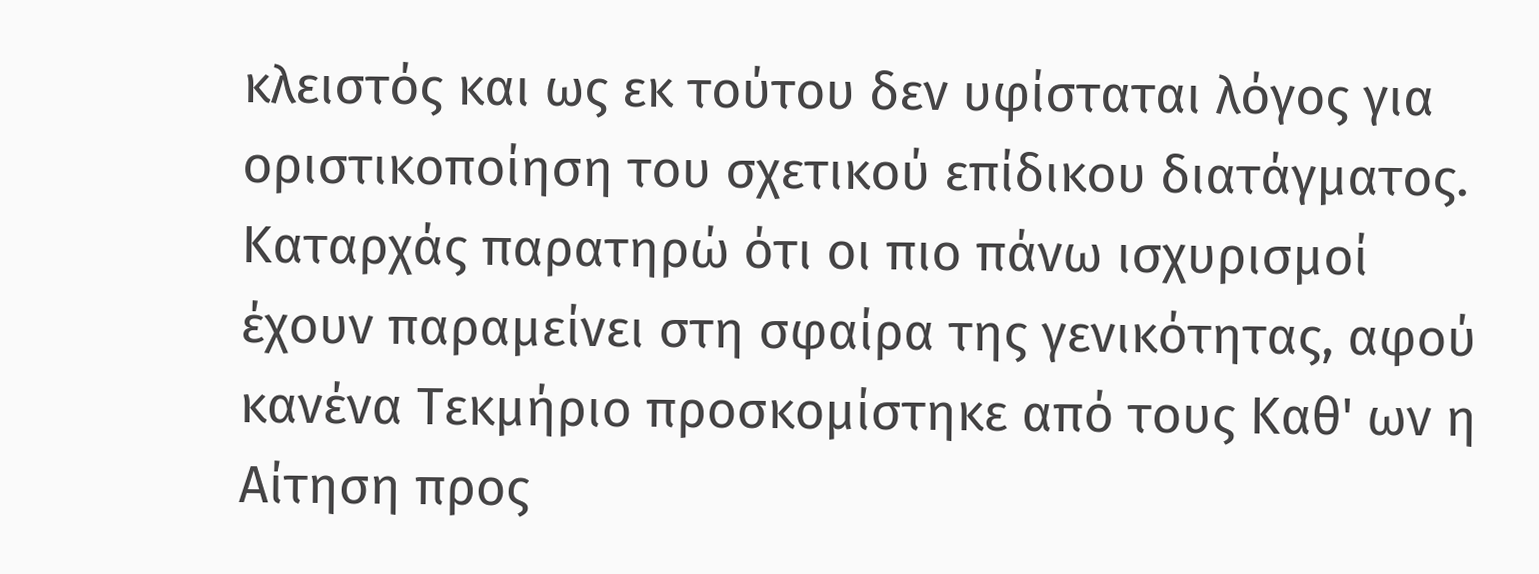κλειστός και ως εκ τούτου δεν υφίσταται λόγος για οριστικοποίηση του σχετικού επίδικου διατάγματος. Καταρχάς παρατηρώ ότι οι πιο πάνω ισχυρισμοί έχουν παραμείνει στη σφαίρα της γενικότητας, αφού κανένα Τεκμήριο προσκομίστηκε από τους Καθ' ων η Αίτηση προς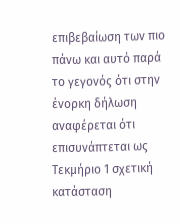επιβεβαίωση των πιο πάνω και αυτό παρά το γεγονός ότι στην ένορκη δήλωση αναφέρεται ότι επισυνάπτεται ως Τεκμήριο 1 σχετική κατάσταση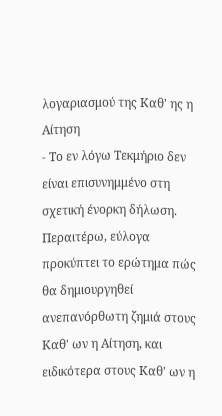λογαριασμού της Καθ' ης η Αίτηση
- Το εν λόγω Τεκμήριο δεν είναι επισυνημμένο στη σχετική ένορκη δήλωση. Περαιτέρω, εύλογα προκύπτει το ερώτημα πώς θα δημιουργηθεί ανεπανόρθωτη ζημιά στους Καθ' ων η Αίτηση, και ειδικότερα στους Καθ' ων η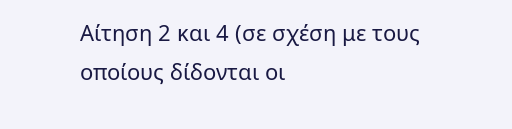Αίτηση 2 και 4 (σε σχέση με τους οποίους δίδονται οι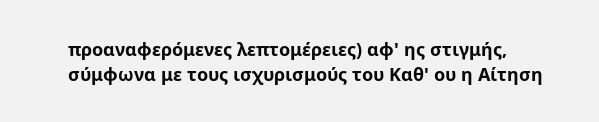προαναφερόμενες λεπτομέρειες) αφ' ης στιγμής, σύμφωνα με τους ισχυρισμούς του Καθ' ου η Αίτηση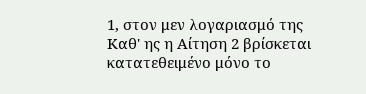1, στον μεν λογαριασμό της Καθ' ης η Αίτηση 2 βρίσκεται κατατεθειμένο μόνο το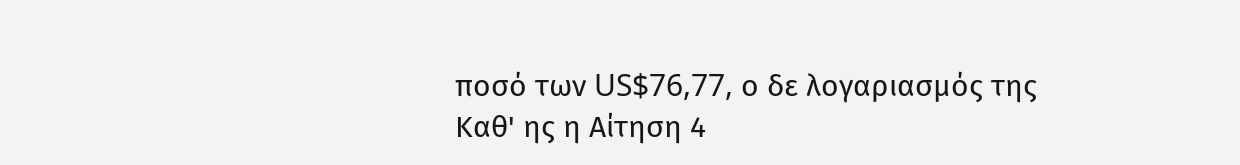ποσό των US$76,77, ο δε λογαριασμός της Καθ' ης η Αίτηση 4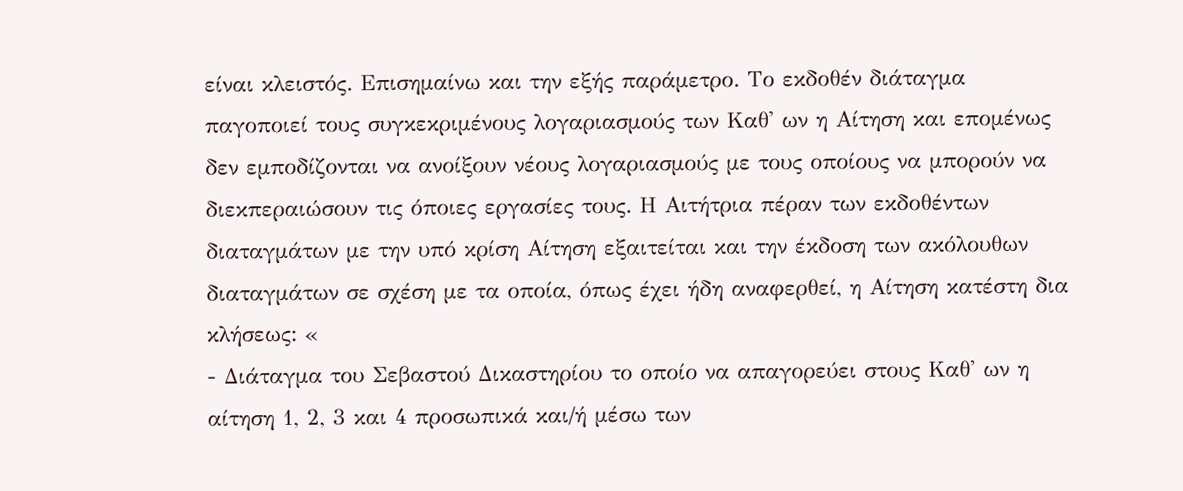είναι κλειστός. Επισημαίνω και την εξής παράμετρο. Το εκδοθέν διάταγμα παγοποιεί τους συγκεκριμένους λογαριασμούς των Καθ' ων η Αίτηση και επομένως δεν εμποδίζονται να ανοίξουν νέους λογαριασμούς με τους οποίους να μπορούν να διεκπεραιώσουν τις όποιες εργασίες τους. Η Αιτήτρια πέραν των εκδοθέντων διαταγμάτων με την υπό κρίση Αίτηση εξαιτείται και την έκδοση των ακόλουθων διαταγμάτων σε σχέση με τα οποία, όπως έχει ήδη αναφερθεί, η Αίτηση κατέστη δια κλήσεως: «
- Διάταγμα του Σεβαστού Δικαστηρίου το οποίο να απαγορεύει στους Καθ' ων η αίτηση 1, 2, 3 και 4 προσωπικά και/ή μέσω των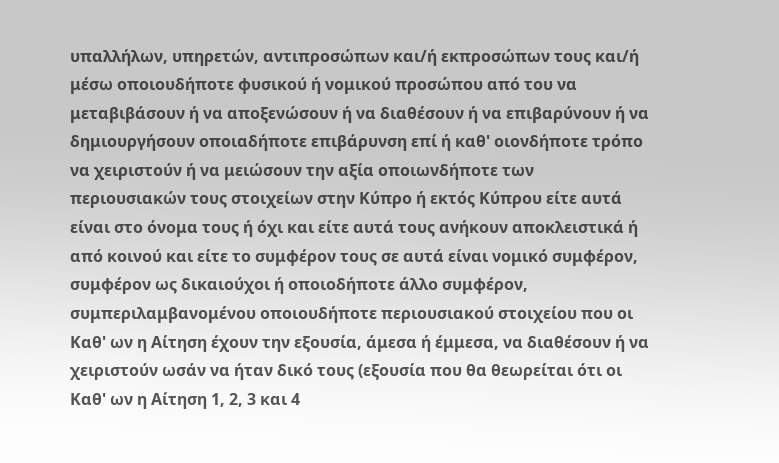υπαλλήλων, υπηρετών, αντιπροσώπων και/ή εκπροσώπων τους και/ή μέσω οποιουδήποτε φυσικού ή νομικού προσώπου από του να μεταβιβάσουν ή να αποξενώσουν ή να διαθέσουν ή να επιβαρύνουν ή να δημιουργήσουν οποιαδήποτε επιβάρυνση επί ή καθ' οιονδήποτε τρόπο να χειριστούν ή να μειώσουν την αξία οποιωνδήποτε των περιουσιακών τους στοιχείων στην Κύπρο ή εκτός Κύπρου είτε αυτά είναι στο όνομα τους ή όχι και είτε αυτά τους ανήκουν αποκλειστικά ή από κοινού και είτε το συμφέρον τους σε αυτά είναι νομικό συμφέρον, συμφέρον ως δικαιούχοι ή οποιοδήποτε άλλο συμφέρον, συμπεριλαμβανομένου οποιουδήποτε περιουσιακού στοιχείου που οι Καθ' ων η Αίτηση έχουν την εξουσία, άμεσα ή έμμεσα, να διαθέσουν ή να χειριστούν ωσάν να ήταν δικό τους (εξουσία που θα θεωρείται ότι οι Καθ' ων η Αίτηση 1, 2, 3 και 4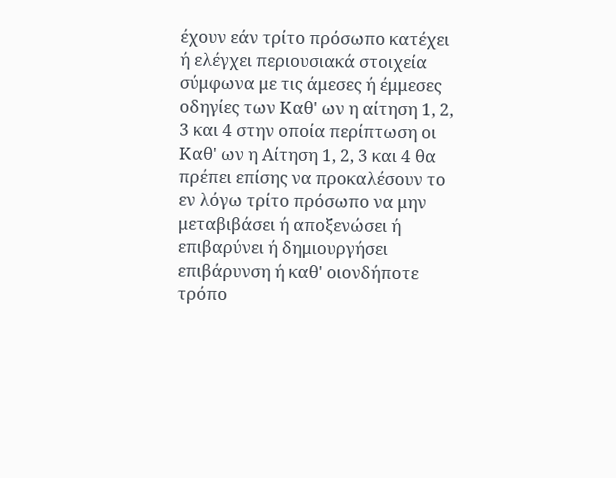έχουν εάν τρίτο πρόσωπο κατέχει ή ελέγχει περιουσιακά στοιχεία σύμφωνα με τις άμεσες ή έμμεσες οδηγίες των Καθ' ων η αίτηση 1, 2, 3 και 4 στην οποία περίπτωση οι Καθ' ων η Αίτηση 1, 2, 3 και 4 θα πρέπει επίσης να προκαλέσουν το εν λόγω τρίτο πρόσωπο να μην μεταβιβάσει ή αποξενώσει ή επιβαρύνει ή δημιουργήσει επιβάρυνση ή καθ' οιονδήποτε τρόπο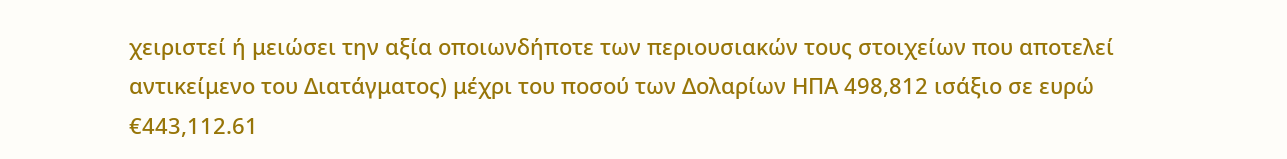χειριστεί ή μειώσει την αξία οποιωνδήποτε των περιουσιακών τους στοιχείων που αποτελεί αντικείμενο του Διατάγματος) μέχρι του ποσού των Δολαρίων ΗΠΑ 498,812 ισάξιο σε ευρώ €443,112.61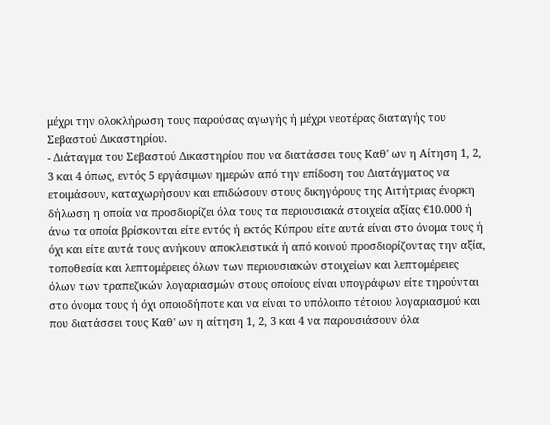μέχρι την ολοκλήρωση τους παρούσας αγωγής ή μέχρι νεοτέρας διαταγής του Σεβαστού Δικαστηρίου.
- Διάταγμα του Σεβαστού Δικαστηρίου που να διατάσσει τους Καθ' ων η Αίτηση 1, 2, 3 και 4 όπως, εντός 5 εργάσιμων ημερών από την επίδοση του Διατάγματος να ετοιμάσουν, καταχωρήσουν και επιδώσουν στους δικηγόρους της Αιτήτριας ένορκη δήλωση η οποία να προσδιορίζει όλα τους τα περιουσιακά στοιχεία αξίας €10.000 ή άνω τα οποία βρίσκονται είτε εντός ή εκτός Κύπρου είτε αυτά είναι στο όνομα τους ή όχι και είτε αυτά τους ανήκουν αποκλειστικά ή από κοινού προσδιορίζοντας την αξία, τοποθεσία και λεπτομέρειες όλων των περιουσιακών στοιχείων και λεπτομέρειες όλων των τραπεζικών λογαριασμών στους οποίους είναι υπογράφων είτε τηρούνται στο όνομα τους ή όχι οποιοδήποτε και να είναι το υπόλοιπο τέτοιου λογαριασμού και που διατάσσει τους Καθ' ων η αίτηση 1, 2, 3 και 4 να παρουσιάσουν όλα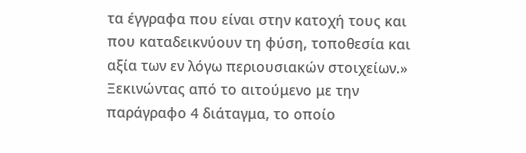τα έγγραφα που είναι στην κατοχή τους και που καταδεικνύουν τη φύση, τοποθεσία και αξία των εν λόγω περιουσιακών στοιχείων.» Ξεκινώντας από το αιτούμενο με την παράγραφο 4 διάταγμα, το οποίο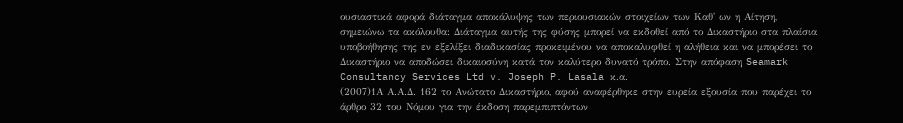ουσιαστικά αφορά διάταγμα αποκάλυψης των περιουσιακών στοιχείων των Καθ' ων η Αίτηση, σημειώνω τα ακόλουθα: Διάταγμα αυτής της φύσης μπορεί να εκδοθεί από το Δικαστήριο στα πλαίσια υποβοήθησης της εν εξελίξει διαδικασίας προκειμένου να αποκαλυφθεί η αλήθεια και να μπορέσει το Δικαστήριο να αποδώσει δικαιοσύνη κατά τον καλύτερο δυνατό τρόπο. Στην απόφαση Seamark Consultancy Services Ltd v. Joseph P. Lasala κ.α.
(2007)1Α Α.Α.Δ. 162 το Ανώτατο Δικαστήριο, αφού αναφέρθηκε στην ευρεία εξουσία που παρέχει το άρθρο 32 του Νόμου για την έκδοση παρεμπιπτόντων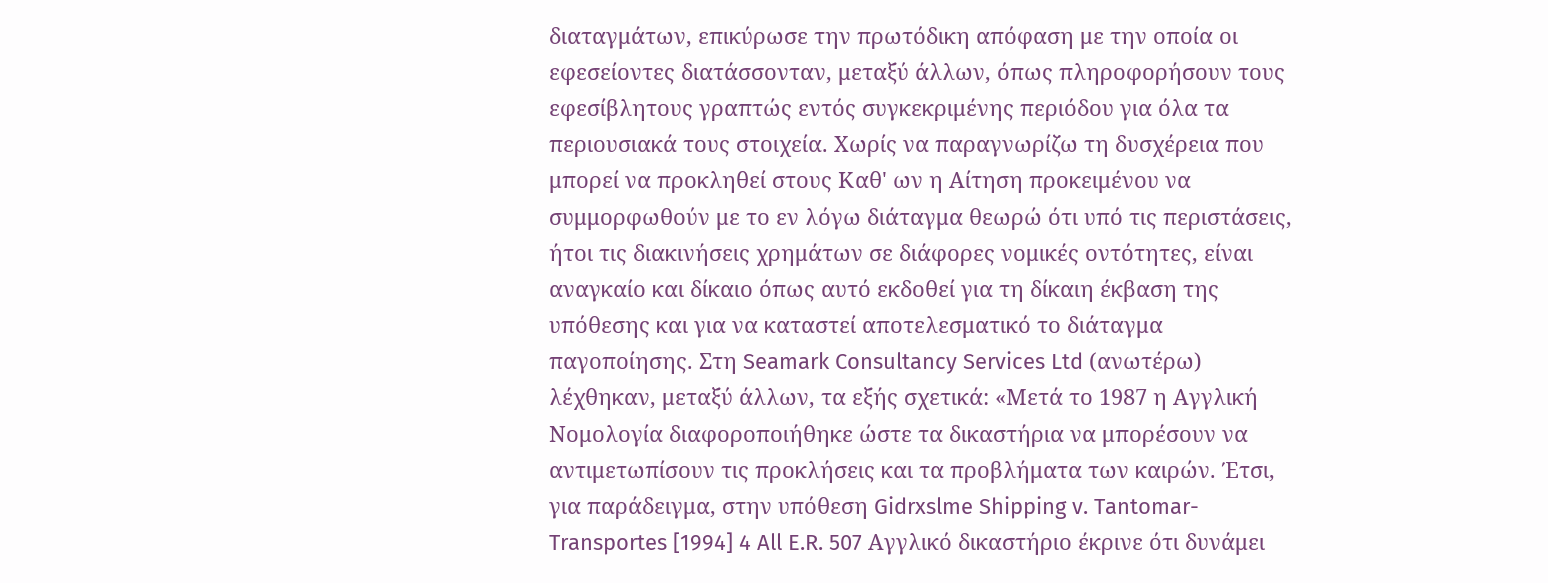διαταγμάτων, επικύρωσε την πρωτόδικη απόφαση με την οποία οι εφεσείοντες διατάσσονταν, μεταξύ άλλων, όπως πληροφορήσουν τους εφεσίβλητους γραπτώς εντός συγκεκριμένης περιόδου για όλα τα περιουσιακά τους στοιχεία. Χωρίς να παραγνωρίζω τη δυσχέρεια που μπορεί να προκληθεί στους Καθ' ων η Αίτηση προκειμένου να συμμορφωθούν με το εν λόγω διάταγμα θεωρώ ότι υπό τις περιστάσεις, ήτοι τις διακινήσεις χρημάτων σε διάφορες νομικές οντότητες, είναι αναγκαίο και δίκαιο όπως αυτό εκδοθεί για τη δίκαιη έκβαση της υπόθεσης και για να καταστεί αποτελεσματικό το διάταγμα παγοποίησης. Στη Seamark Consultancy Services Ltd (ανωτέρω) λέχθηκαν, μεταξύ άλλων, τα εξής σχετικά: «Μετά το 1987 η Αγγλική Νομολογία διαφοροποιήθηκε ώστε τα δικαστήρια να μπορέσουν να αντιμετωπίσουν τις προκλήσεις και τα προβλήματα των καιρών. Έτσι, για παράδειγμα, στην υπόθεση Gidrxslme Shipping v. Tantomar-Transportes [1994] 4 All E.R. 507 Αγγλικό δικαστήριο έκρινε ότι δυνάμει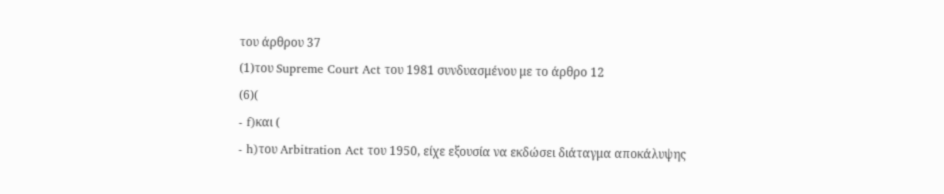του άρθρου 37
(1)του Supreme Court Act του 1981 συνδυασμένου με το άρθρο 12
(6)(
- f)και (
- h)του Arbitration Act του 1950, είχε εξουσία να εκδώσει διάταγμα αποκάλυψης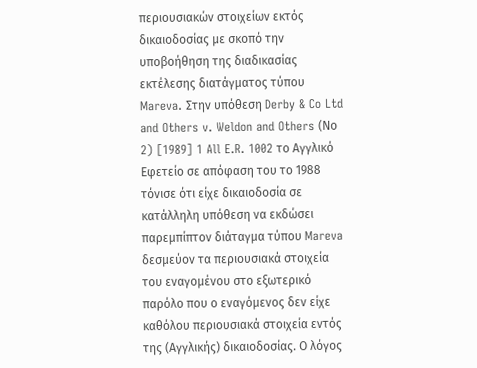περιουσιακών στοιχείων εκτός δικαιοδοσίας με σκοπό την υποβοήθηση της διαδικασίας εκτέλεσης διατάγματος τύπου Mareva. Στην υπόθεση Derby & Co Ltd and Others v. Weldon and Others (Νο 2) [1989] 1 All E.R. 1002 το Αγγλικό Εφετείο σε απόφαση του το 1988 τόνισε ότι είχε δικαιοδοσία σε κατάλληλη υπόθεση να εκδώσει παρεμπίπτον διάταγμα τύπου Mareva δεσμεύον τα περιουσιακά στοιχεία του εναγομένου στο εξωτερικό παρόλο που ο εναγόμενος δεν είχε καθόλου περιουσιακά στοιχεία εντός της (Αγγλικής) δικαιοδοσίας. Ο λόγος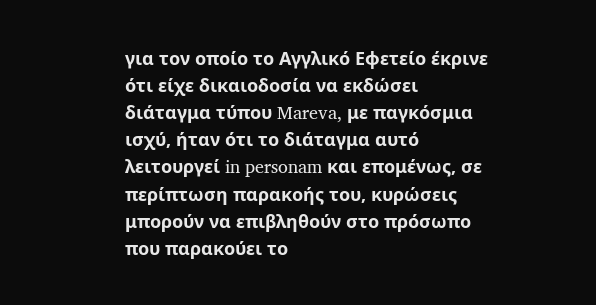για τον οποίο το Αγγλικό Εφετείο έκρινε ότι είχε δικαιοδοσία να εκδώσει διάταγμα τύπου Mareva, με παγκόσμια ισχύ, ήταν ότι το διάταγμα αυτό λειτουργεί in personam και επομένως, σε περίπτωση παρακοής του, κυρώσεις μπορούν να επιβληθούν στο πρόσωπο που παρακούει το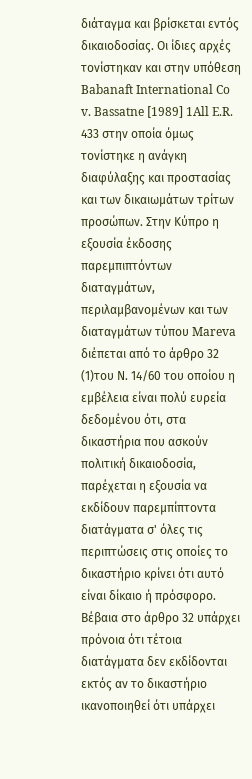διάταγμα και βρίσκεται εντός δικαιοδοσίας. Οι ίδιες αρχές τονίστηκαν και στην υπόθεση Babanaft International Co v. Bassatne [1989] 1All E.R. 433 στην οποία όμως τονίστηκε η ανάγκη διαφύλαξης και προστασίας και των δικαιωμάτων τρίτων προσώπων. Στην Κύπρο η εξουσία έκδοσης παρεμπιπτόντων διαταγμάτων, περιλαμβανομένων και των διαταγμάτων τύπου Mareva διέπεται από το άρθρο 32
(1)του Ν. 14/60 του οποίου η εμβέλεια είναι πολύ ευρεία δεδομένου ότι, στα δικαστήρια που ασκούν πολιτική δικαιοδοσία, παρέχεται η εξουσία να εκδίδουν παρεμπίπτοντα διατάγματα σ' όλες τις περιπτώσεις στις οποίες το δικαστήριο κρίνει ότι αυτό είναι δίκαιο ή πρόσφορο. Βέβαια στο άρθρο 32 υπάρχει πρόνοια ότι τέτοια διατάγματα δεν εκδίδονται εκτός αν το δικαστήριο ικανοποιηθεί ότι υπάρχει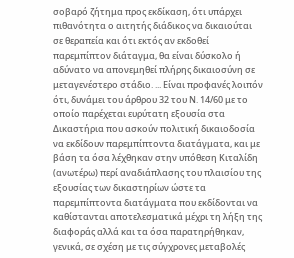σοβαρό ζήτημα προς εκδίκαση, ότι υπάρχει πιθανότητα ο αιτητής διάδικος να δικαιούται σε θεραπεία και ότι εκτός αν εκδοθεί παρεμπίπτον διάταγμα, θα είναι δύσκολο ή αδύνατο να απονεμηθεί πλήρης δικαιοσύνη σε μεταγενέστερο στάδιο. ... Είναι προφανές λοιπόν ότι, δυνάμει του άρθρου 32 του Ν. 14/60 με το οποίο παρέχεται ευρύτατη εξουσία στα Δικαστήρια που ασκούν πολιτική δικαιοδοσία να εκδίδουν παρεμπίπτοντα διατάγματα, και με βάση τα όσα λέχθηκαν στην υπόθεση Κιταλίδη (ανωτέρω) περί αναδιάπλασης του πλαισίου της εξουσίας των δικαστηρίων ώστε τα παρεμπίπτοντα διατάγματα που εκδίδονται να καθίστανται αποτελεσματικά μέχρι τη λήξη της διαφοράς αλλά και τα όσα παρατηρήθηκαν, γενικά, σε σχέση με τις σύγχρονες μεταβολές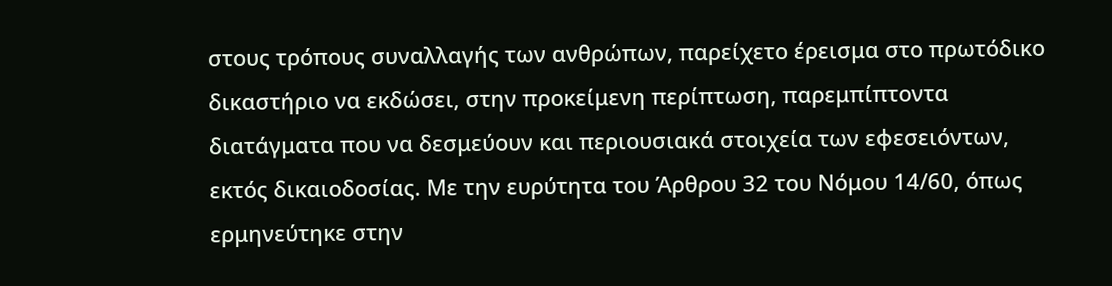στους τρόπους συναλλαγής των ανθρώπων, παρείχετο έρεισμα στο πρωτόδικο δικαστήριο να εκδώσει, στην προκείμενη περίπτωση, παρεμπίπτοντα διατάγματα που να δεσμεύουν και περιουσιακά στοιχεία των εφεσειόντων, εκτός δικαιοδοσίας. Με την ευρύτητα του Άρθρου 32 του Νόμου 14/60, όπως ερμηνεύτηκε στην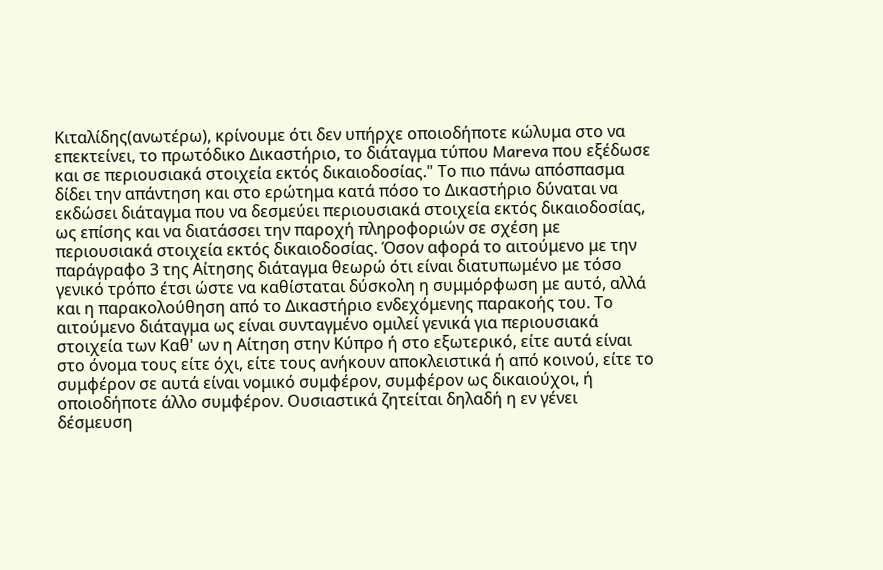Κιταλίδης(ανωτέρω), κρίνουμε ότι δεν υπήρχε οποιοδήποτε κώλυμα στο να επεκτείνει, το πρωτόδικο Δικαστήριο, το διάταγμα τύπου Mareva που εξέδωσε και σε περιουσιακά στοιχεία εκτός δικαιοδοσίας." Το πιο πάνω απόσπασμα δίδει την απάντηση και στο ερώτημα κατά πόσο το Δικαστήριο δύναται να εκδώσει διάταγμα που να δεσμεύει περιουσιακά στοιχεία εκτός δικαιοδοσίας, ως επίσης και να διατάσσει την παροχή πληροφοριών σε σχέση με περιουσιακά στοιχεία εκτός δικαιοδοσίας. Όσον αφορά το αιτούμενο με την παράγραφο 3 της Αίτησης διάταγμα θεωρώ ότι είναι διατυπωμένο με τόσο γενικό τρόπο έτσι ώστε να καθίσταται δύσκολη η συμμόρφωση με αυτό, αλλά και η παρακολούθηση από το Δικαστήριο ενδεχόμενης παρακοής του. Το αιτούμενο διάταγμα ως είναι συνταγμένο ομιλεί γενικά για περιουσιακά στοιχεία των Καθ' ων η Αίτηση στην Κύπρο ή στο εξωτερικό, είτε αυτά είναι στο όνομα τους είτε όχι, είτε τους ανήκουν αποκλειστικά ή από κοινού, είτε το συμφέρον σε αυτά είναι νομικό συμφέρον, συμφέρον ως δικαιούχοι, ή οποιοδήποτε άλλο συμφέρον. Ουσιαστικά ζητείται δηλαδή η εν γένει δέσμευση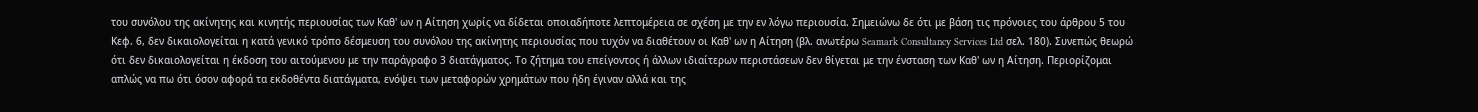του συνόλου της ακίνητης και κινητής περιουσίας των Καθ' ων η Αίτηση χωρίς να δίδεται οποιαδήποτε λεπτομέρεια σε σχέση με την εν λόγω περιουσία. Σημειώνω δε ότι με βάση τις πρόνοιες του άρθρου 5 του Κεφ. 6, δεν δικαιολογείται η κατά γενικό τρόπο δέσμευση του συνόλου της ακίνητης περιουσίας που τυχόν να διαθέτουν οι Καθ' ων η Αίτηση (βλ. ανωτέρω Seamark Consultancy Services Ltd σελ. 180). Συνεπώς θεωρώ ότι δεν δικαιολογείται η έκδοση του αιτούμενου με την παράγραφο 3 διατάγματος. Το ζήτημα του επείγοντος ή άλλων ιδιαίτερων περιστάσεων δεν θίγεται με την ένσταση των Καθ' ων η Αίτηση. Περιορίζομαι απλώς να πω ότι όσον αφορά τα εκδοθέντα διατάγματα, ενόψει των μεταφορών χρημάτων που ήδη έγιναν αλλά και της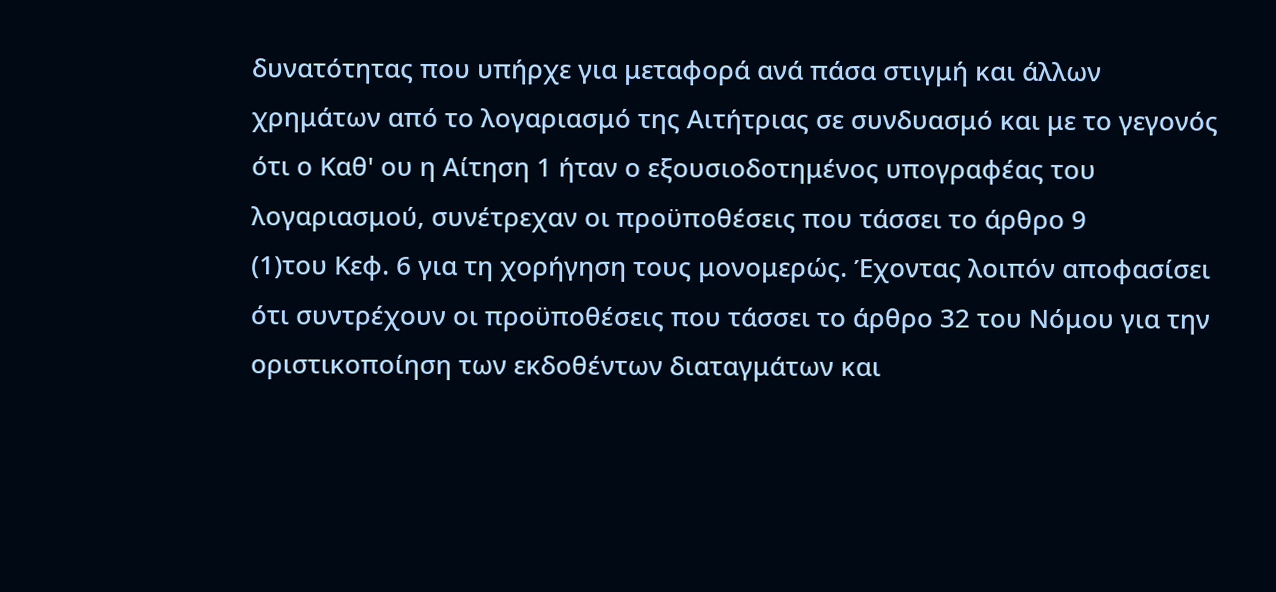δυνατότητας που υπήρχε για μεταφορά ανά πάσα στιγμή και άλλων χρημάτων από το λογαριασμό της Αιτήτριας σε συνδυασμό και με το γεγονός ότι ο Καθ' ου η Αίτηση 1 ήταν ο εξουσιοδοτημένος υπογραφέας του λογαριασμού, συνέτρεχαν οι προϋποθέσεις που τάσσει το άρθρο 9
(1)του Κεφ. 6 για τη χορήγηση τους μονομερώς. Έχοντας λοιπόν αποφασίσει ότι συντρέχουν οι προϋποθέσεις που τάσσει το άρθρο 32 του Νόμου για την οριστικοποίηση των εκδοθέντων διαταγμάτων και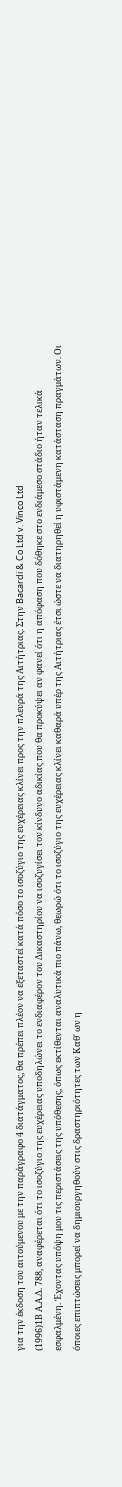για την έκδοση του αιτούμενου με την παράγραφο 4 διατάγματος, θα πρέπει πλέον να εξεταστεί κατά πόσο το ισοζύγιο της ευχέρειας κλίνει προς την πλευρά της Αιτήτριας. Στην Bacardi & Co Ltd v. Vinco Ltd
(1996)1Β Α.Α.Δ. 788, αναφέρεται ότι το ισοζύγιο της ευχέρειας υποδηλώνει το ενδιαφέρον του Δικαστηρίου να ισοζυγίσει τον κίνδυνο αδικίας που θα προκύψει αν φανεί ότι η απόφαση που δόθηκε στο ενδιάμεσο στάδιο ήταν τελικά εσφαλμένη. Έχοντας υπόψη μου τις περιστάσεις της υπόθεσης, όπως εκτίθενται αναλυτικά πιο πάνω, θεωρώ ότι το ισοζύγιο της ευχέρειας κλίνει καθαρά υπέρ της Αιτήτριας έτσι ώστε να διατηρηθεί η υφιστάμενη κατάσταση πραγμάτων. Οι όποιες επιπτώσεις μπορεί να δημιουργηθούν στις δραστηριότητες των Καθ' ων η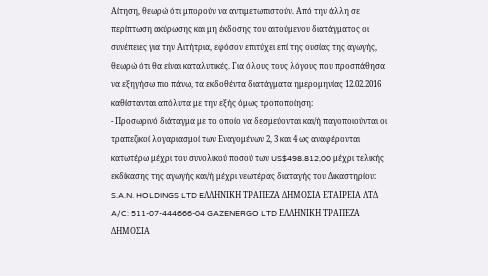Αίτηση, θεωρώ ότι μπορούν να αντιμετωπιστούν. Από την άλλη σε περίπτωση ακύρωσης και μη έκδοσης του αιτούμενου διατάγματος οι συνέπειες για την Αιτήτρια, εφόσον επιτύχει επί της ουσίας της αγωγής, θεωρώ ότι θα είναι καταλυτικές. Για όλους τους λόγους που προσπάθησα να εξηγήσω πιο πάνω, τα εκδοθέντα διατάγματα ημερομηνίας 12.02.2016 καθίστανται απόλυτα με την εξής όμως τροποποίηση:
- Προσωρινό διάταγμα με το οποίο να δεσμεύονται και/ή παγοποιούνται οι τραπεζικοί λογαριασμοί των Εναγομένων 2, 3 και 4 ως αναφέρονται κατωτέρω μέχρι του συνολικού ποσού των US$498.812,00 μέχρι τελικής εκδίκασης της αγωγής και/ή μέχρι νεωτέρας διαταγής του Δικαστηρίου: S.A.N. HOLDINGS LTD EΛΛΗΝΙΚΗ ΤΡΑΠΕΖΑ ΔΗΜΟΣΙΑ ΕΤΑΙΡΕΙΑ ΛΤΔ A/C: 511-07-444666-04 GAZENERGO LTD ΕΛΛΗΝΙΚΗ ΤΡΑΠΕΖΑ ΔΗΜΟΣΙΑ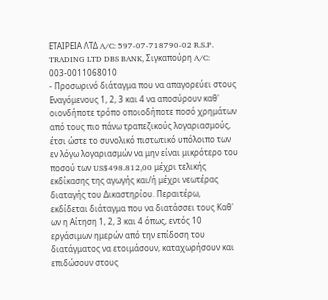ΕΤΑΙΡΕΙΑ ΛΤΔ A/C: 597-07-718790-02 R.S.P. TRADING LTD DBS BANK, Σιγκαπούρη A/C: 003-0011068010
- Προσωρινό διάταγμα που να απαγορεύει στους Εναγόμενους 1, 2, 3 και 4 να αποσύρουν καθ' οιονδήποτε τρόπο οποιοδήποτε ποσό χρημάτων από τους πιο πάνω τραπεζικούς λογαριασμούς, έτσι ώστε το συνολικό πιστωτικό υπόλοιπο των εν λόγω λογαριασμών να μην είναι μικρότερο του ποσού των US$498.812,00 μέχρι τελικής εκδίκασης της αγωγής και/ή μέχρι νεωτέρας διαταγής του Δικαστηρίου. Περαιτέρω, εκδίδεται διάταγμα που να διατάσσει τους Καθ' ων η Αίτηση 1, 2, 3 και 4 όπως, εντός 10 εργάσιμων ημερών από την επίδοση του διατάγματος να ετοιμάσουν, καταχωρήσουν και επιδώσουν στους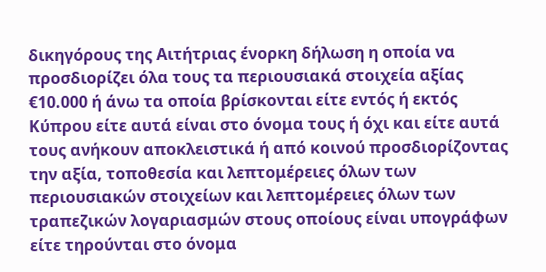δικηγόρους της Αιτήτριας ένορκη δήλωση η οποία να προσδιορίζει όλα τους τα περιουσιακά στοιχεία αξίας €10.000 ή άνω τα οποία βρίσκονται είτε εντός ή εκτός Κύπρου είτε αυτά είναι στο όνομα τους ή όχι και είτε αυτά τους ανήκουν αποκλειστικά ή από κοινού προσδιορίζοντας την αξία, τοποθεσία και λεπτομέρειες όλων των περιουσιακών στοιχείων και λεπτομέρειες όλων των τραπεζικών λογαριασμών στους οποίους είναι υπογράφων είτε τηρούνται στο όνομα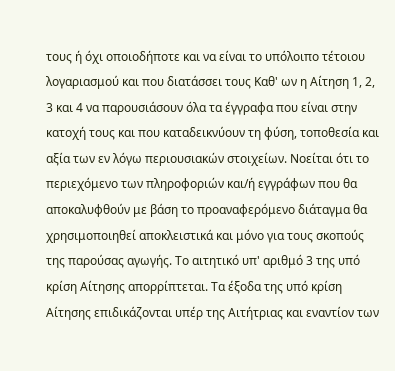τους ή όχι οποιοδήποτε και να είναι το υπόλοιπο τέτοιου λογαριασμού και που διατάσσει τους Καθ' ων η Αίτηση 1, 2, 3 και 4 να παρουσιάσουν όλα τα έγγραφα που είναι στην κατοχή τους και που καταδεικνύουν τη φύση, τοποθεσία και αξία των εν λόγω περιουσιακών στοιχείων. Νοείται ότι το περιεχόμενο των πληροφοριών και/ή εγγράφων που θα αποκαλυφθούν με βάση το προαναφερόμενο διάταγμα θα χρησιμοποιηθεί αποκλειστικά και μόνο για τους σκοπούς της παρούσας αγωγής. Το αιτητικό υπ' αριθμό 3 της υπό κρίση Αίτησης απορρίπτεται. Τα έξοδα της υπό κρίση Αίτησης επιδικάζονται υπέρ της Αιτήτριας και εναντίον των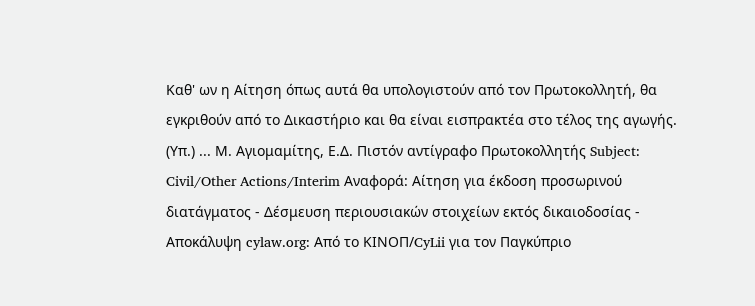Καθ' ων η Αίτηση όπως αυτά θα υπολογιστούν από τον Πρωτοκολλητή, θα εγκριθούν από το Δικαστήριο και θα είναι εισπρακτέα στο τέλος της αγωγής. (Υπ.) ... Μ. Αγιομαμίτης, Ε.Δ. Πιστόν αντίγραφο Πρωτοκολλητής Subject: Civil/Other Actions/Interim Αναφορά: Αίτηση για έκδοση προσωρινού διατάγματος - Δέσμευση περιουσιακών στοιχείων εκτός δικαιοδοσίας - Αποκάλυψη cylaw.org: Από το ΚΙΝOΠ/CyLii για τον Παγκύπριο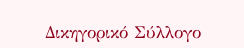Δικηγορικό Σύλλογο